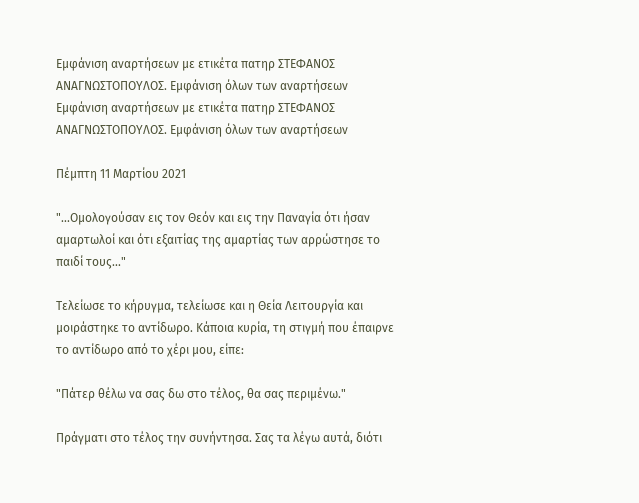Εμφάνιση αναρτήσεων με ετικέτα πατηρ ΣΤΕΦΑΝΟΣ ΑΝΑΓΝΩΣΤΟΠΟΥΛΟΣ. Εμφάνιση όλων των αναρτήσεων
Εμφάνιση αναρτήσεων με ετικέτα πατηρ ΣΤΕΦΑΝΟΣ ΑΝΑΓΝΩΣΤΟΠΟΥΛΟΣ. Εμφάνιση όλων των αναρτήσεων

Πέμπτη 11 Μαρτίου 2021

"...Ομολογούσαν εις τον Θεόν και εις την Παναγία ότι ήσαν αμαρτωλοί και ότι εξαιτίας της αμαρτίας των αρρώστησε το παιδί τους..."

Τελείωσε το κήρυγμα, τελείωσε και η Θεία Λειτουργία και μοιράστηκε το αντίδωρο. Κάποια κυρία, τη στιγμή που έπαιρνε το αντίδωρο από το χέρι μου, είπε:

"Πάτερ θέλω να σας δω στο τέλος, θα σας περιμένω."

Πράγματι στο τέλος την συνήντησα. Σας τα λέγω αυτά, διότι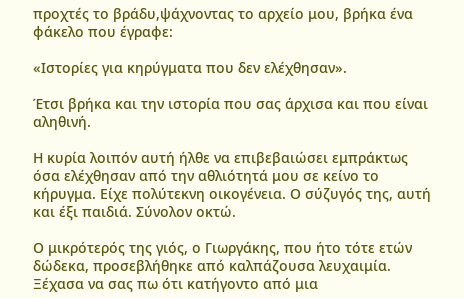προχτές το βράδυ,ψάχνοντας το αρχείο μου, βρήκα ένα φάκελο που έγραφε:

«Ιστορίες για κηρύγματα που δεν ελέχθησαν».

Έτσι βρήκα και την ιστορία που σας άρχισα και που είναι αληθινή.

Η κυρία λοιπόν αυτή ήλθε να επιβεβαιώσει εμπράκτως όσα ελέχθησαν από την αθλιότητά μου σε κείνο το κήρυγμα. Είχε πολύτεκνη οικογένεια. Ο σύζυγός της, αυτή και έξι παιδιά. Σύνολον οκτώ.

Ο μικρότερός της γιός, ο Γιωργάκης, που ήτο τότε ετών δώδεκα, προσεβλήθηκε από καλπάζουσα λευχαιμία. Ξέχασα να σας πω ότι κατήγοντο από μια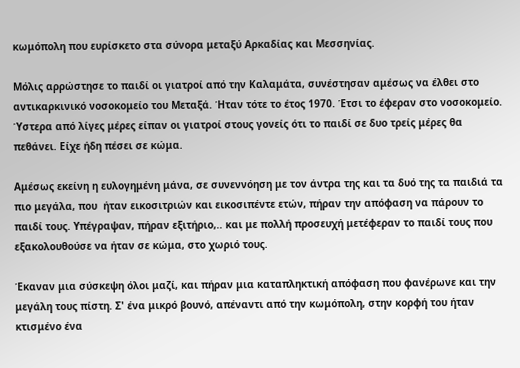κωμόπολη που ευρίσκετο στα σύνορα μεταξύ Αρκαδίας και Μεσσηνίας.

Μόλις αρρώστησε το παιδί οι γιατροί από την Καλαμάτα, συνέστησαν αμέσως να έλθει στο αντικαρκινικό νοσοκομείο του Μεταξά. Ήταν τότε το έτος 1970. Έτσι το έφεραν στο νοσοκομείο. Ύστερα από λίγες μέρες είπαν οι γιατροί στους γονείς ότι το παιδί σε δυο τρείς μέρες θα πεθάνει. Είχε ήδη πέσει σε κώμα.

Αμέσως εκείνη η ευλογημένη μάνα, σε συνεννόηση με τον άντρα της και τα δυό της τα παιδιά τα πιο μεγάλα, που  ήταν εικοσιτριών και εικοσιπέντε ετών, πήραν την απόφαση να πάρουν το παιδί τους. Υπέγραψαν, πήραν εξιτήριο,.. και με πολλή προσευχή μετέφεραν το παιδί τους που εξακολουθούσε να ήταν σε κώμα, στο χωριό τους.

Έκαναν μια σύσκεψη όλοι μαζί, και πήραν μια καταπληκτική απόφαση που φανέρωνε και την μεγάλη τους πίστη. Σ' ένα μικρό βουνό, απέναντι από την κωμόπολη, στην κορφή του ήταν κτισμένο ένα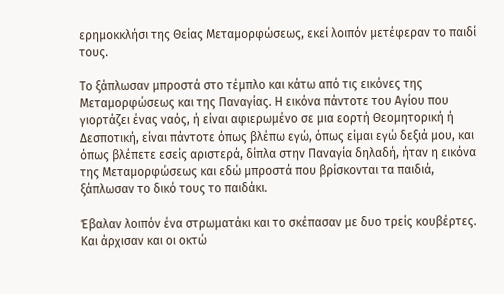ερημοκκλήσι της Θείας Μεταμορφώσεως, εκεί λοιπόν μετέφεραν το παιδί τους.

Το ξάπλωσαν μπροστά στο τέμπλο και κάτω από τις εικόνες της Μεταμορφώσεως και της Παναγίας. Η εικόνα πάντοτε του Αγίου που γιορτάζει ένας ναός, ή είναι αφιερωμένο σε μια εορτή Θεομητορική ή Δεσποτική, είναι πάντοτε όπως βλέπω εγώ, όπως είμαι εγώ δεξιά μου, και όπως βλέπετε εσείς αριστερά, δίπλα στην Παναγία δηλαδή, ήταν η εικόνα της Μεταμορφώσεως και εδώ μπροστά που βρίσκονται τα παιδιά, ξάπλωσαν το δικό τους το παιδάκι.

Έβαλαν λοιπόν ένα στρωματάκι και το σκέπασαν με δυο τρείς κουβέρτες. Και άρχισαν και οι οκτώ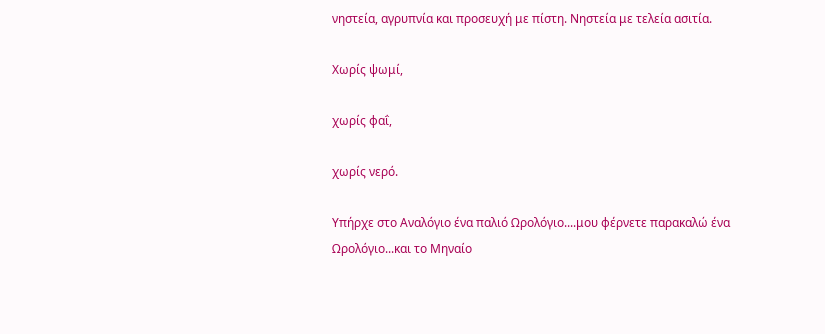νηστεία, αγρυπνία και προσευχή με πίστη. Νηστεία με τελεία ασιτία.

Χωρίς ψωμί,

χωρίς φαΐ,

χωρίς νερό.

Υπήρχε στο Αναλόγιο ένα παλιό Ωρολόγιο....μου φέρνετε παρακαλώ ένα Ωρολόγιο...και το Μηναίο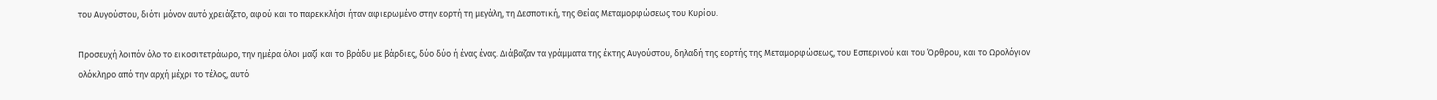του Αυγούστου, διότι μόνον αυτό χρειάζετο, αφού και το παρεκκλήσι ήταν αφιερωμένο στην εορτή τη μεγάλη, τη Δεσποτική, της Θείας Μεταμορφώσεως του Κυρίου.

Προσευχή λοιπόν όλο το εικοσιτετράωρο, την ημέρα όλοι μαζί και το βράδυ με βάρδιες, δύο δύο ή ένας ένας. Διάβαζαν τα γράμματα της έκτης Αυγούστου, δηλαδή της εορτής της Μεταμορφώσεως, του Εσπερινού και του Όρθρου, και το Ωρολόγιον ολόκληρο από την αρχή μέχρι το τέλος, αυτό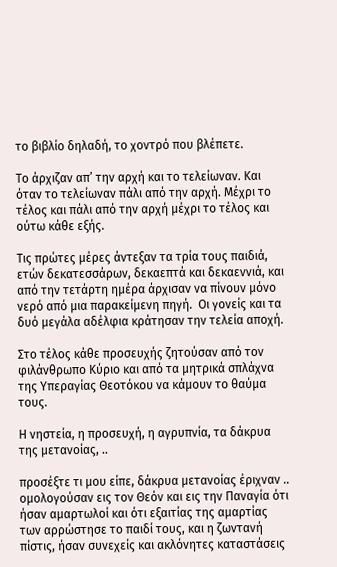το βιβλίο δηλαδή, το χοντρό που βλέπετε.

Το άρχιζαν απ’ την αρχή και το τελείωναν. Και όταν το τελείωναν πάλι από την αρχή. Μέχρι το τέλος και πάλι από την αρχή μέχρι το τέλος και ούτω κάθε εξής.

Τις πρώτες μέρες άντεξαν τα τρία τους παιδιά, ετών δεκατεσσάρων, δεκαεπτά και δεκαεννιά, και από την τετάρτη ημέρα άρχισαν να πίνουν μόνο νερό από μια παρακείμενη πηγή.  Οι γονείς και τα δυό μεγάλα αδέλφια κράτησαν την τελεία αποχή.

Στο τέλος κάθε προσευχής ζητούσαν από τον φιλάνθρωπο Κύριο και από τα μητρικά σπλάχνα της Υπεραγίας Θεοτόκου να κάμουν το θαύμα τους.

Η νηστεία, η προσευχή, η αγρυπνία, τα δάκρυα της μετανοίας, ..

προσέξτε τι μου είπε, δάκρυα μετανοίας έριχναν .. ομολογούσαν εις τον Θεόν και εις την Παναγία ότι ήσαν αμαρτωλοί και ότι εξαιτίας της αμαρτίας των αρρώστησε το παιδί τους, και η ζωντανή πίστις, ήσαν συνεχείς και ακλόνητες καταστάσεις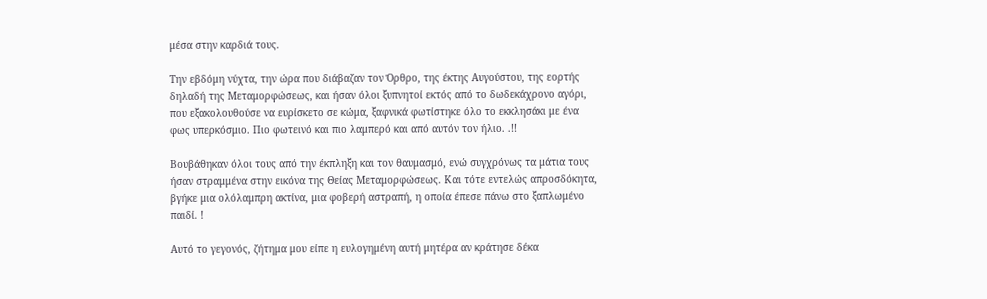μέσα στην καρδιά τους.

Την εβδόμη νύχτα, την ώρα που διάβαζαν τον Όρθρο, της έκτης Αυγούστου, της εορτής δηλαδή της Μεταμορφώσεως, και ήσαν όλοι ξυπνητοί εκτός από το δωδεκάχρονο αγόρι, που εξακολουθούσε να ευρίσκετο σε κώμα, ξαφνικά φωτίστηκε όλο το εκκλησάκι με ένα φως υπερκόσμιο. Πιο φωτεινό και πιο λαμπερό και από αυτόν τον ήλιο. .!!

Βουβάθηκαν όλοι τους από την έκπληξη και τον θαυμασμό, ενώ συγχρόνως τα μάτια τους ήσαν στραμμένα στην εικόνα της Θείας Μεταμορφώσεως. Και τότε εντελώς απροσδόκητα, βγήκε μια ολόλαμπρη ακτίνα, μια φοβερή αστραπή, η οποία έπεσε πάνω στο ξαπλωμένο παιδί. !

Αυτό το γεγονός, ζήτημα μου είπε η ευλογημένη αυτή μητέρα αν κράτησε δέκα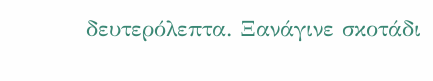δευτερόλεπτα. Ξανάγινε σκοτάδι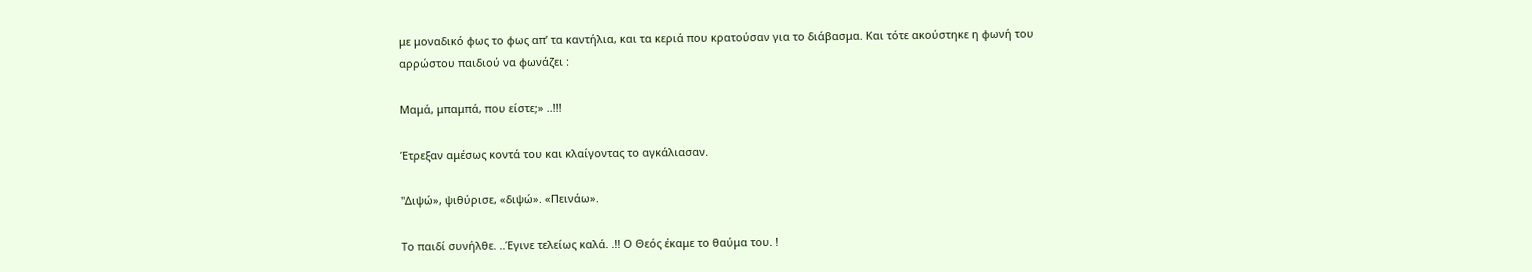με μοναδικό φως το φως απ’ τα καντήλια, και τα κεριά που κρατούσαν για το διάβασμα. Και τότε ακούστηκε η φωνή του αρρώστου παιδιού να φωνάζει :

Μαμά, μπαμπά, που είστε;» ..!!!

Έτρεξαν αμέσως κοντά του και κλαίγοντας το αγκάλιασαν.

"Διψώ», ψιθύρισε, «διψώ». «Πεινάω».

Το παιδί συνήλθε. ..Έγινε τελείως καλά. .!! Ο Θεός έκαμε το θαύμα του. !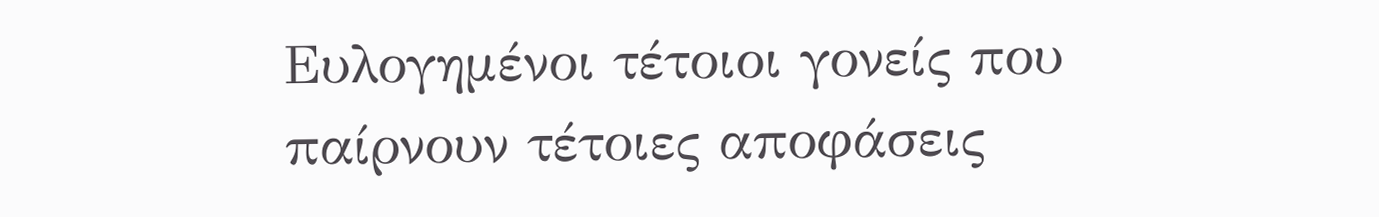Ευλογημένοι τέτοιοι γονείς που παίρνουν τέτοιες αποφάσεις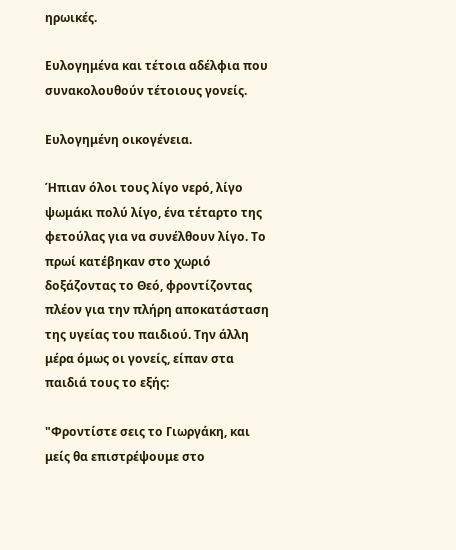ηρωικές.

Ευλογημένα και τέτοια αδέλφια που συνακολουθούν τέτοιους γονείς.

Ευλογημένη οικογένεια.

Ήπιαν όλοι τους λίγο νερό, λίγο ψωμάκι πολύ λίγο, ένα τέταρτο της φετούλας για να συνέλθουν λίγο. Το πρωί κατέβηκαν στο χωριό δοξάζοντας το Θεό, φροντίζοντας πλέον για την πλήρη αποκατάσταση της υγείας του παιδιού. Την άλλη μέρα όμως οι γονείς, είπαν στα παιδιά τους το εξής:

"Φροντίστε σεις το Γιωργάκη, και μείς θα επιστρέψουμε στο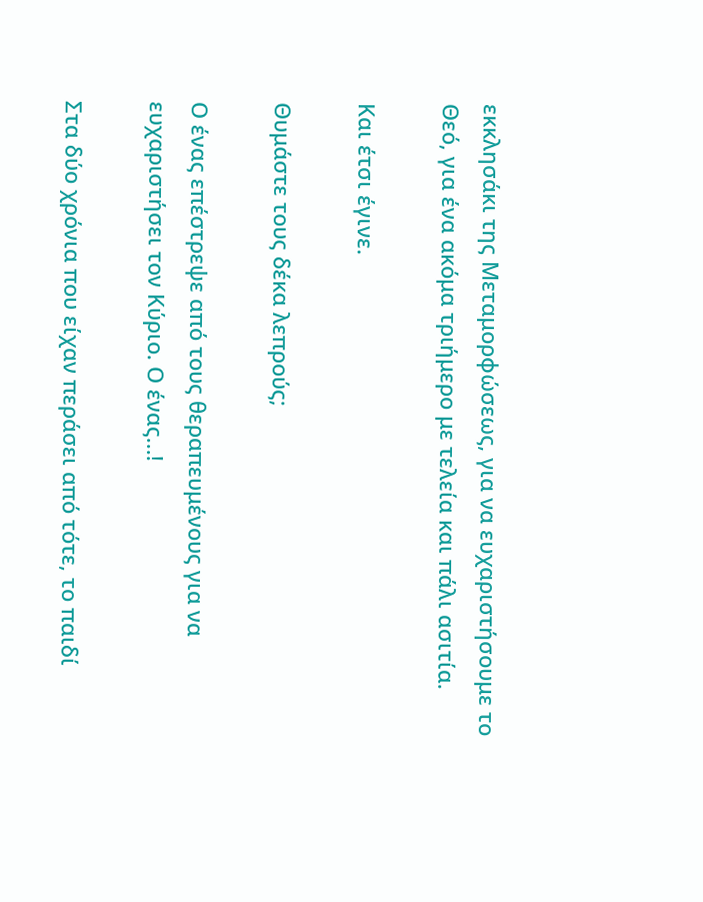εκκλησάκι της Μεταμορφώσεως, για να ευχαριστήσουμε το Θεό, για ένα ακόμα τριήμερο με τελεία και πάλι ασιτία.

Και έτσι έγινε.

Θυμάστε τους δέκα λεπρούς;

Ο ένας επέστρεψε από τους θεραπευμένους για να ευχαριστήσει τον Κύριο. Ο ένας...!

Στα δύο χρόνια που είχαν περάσει από τότε, το παιδί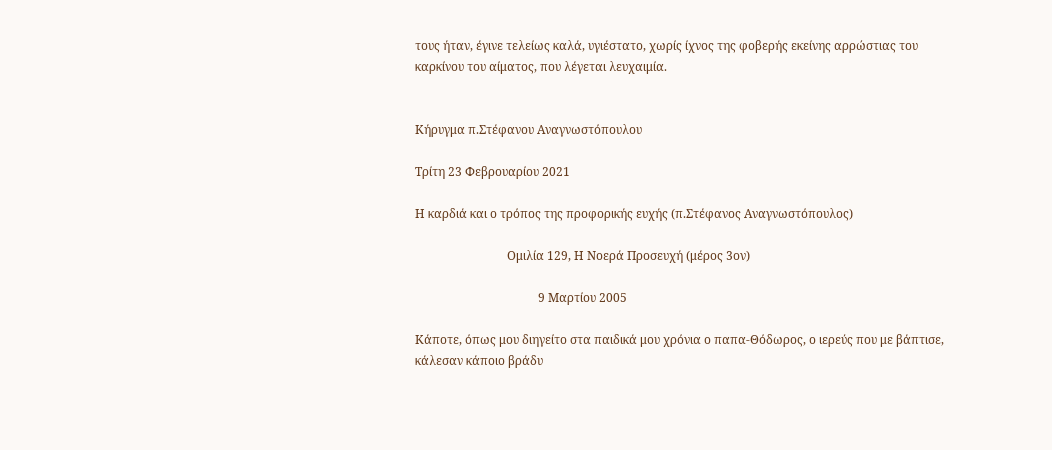τους ήταν, έγινε τελείως καλά, υγιέστατο, χωρίς ίχνος της φοβερής εκείνης αρρώστιας του καρκίνου του αίματος, που λέγεται λευχαιμία.


Κήρυγμα π.Στέφανου Αναγνωστόπουλου

Τρίτη 23 Φεβρουαρίου 2021

Η καρδιά και ο τρόπος της προφορικής ευχής (π.Στέφανος Αναγνωστόπουλος)

                       Oμιλία 129, Η Νοερά Προσευχή (μέρος 3ον)

                                         9 Μαρτίου 2005

Κάποτε, όπως μου διηγείτο στα παιδικά μου χρόνια ο παπα-Θόδωρος, ο ιερεύς που με βάπτισε, κάλεσαν κάποιο βράδυ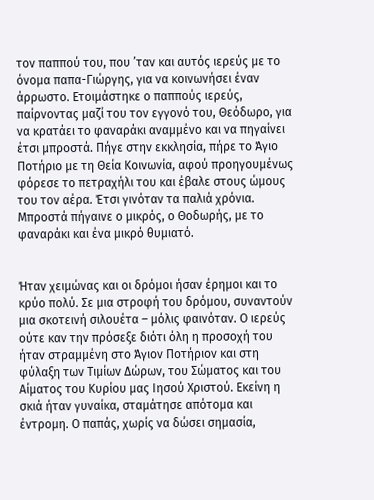τον παππού του, που ’ταν και αυτός ιερεύς με το όνομα παπα-Γιώργης, για να κοινωνήσει έναν άρρωστο. Ετοιμάστηκε ο παππούς ιερεύς, παίρνοντας μαζί του τον εγγονό του, Θεόδωρο, για να κρατάει το φαναράκι αναμμένο και να πηγαίνει έτσι μπροστά. Πήγε στην εκκλησία, πήρε το Άγιο Ποτήριο με τη Θεία Κοινωνία, αφού προηγουμένως φόρεσε το πετραχήλι του και έβαλε στους ώμους του τον αέρα. Έτσι γινόταν τα παλιά χρόνια. Μπροστά πήγαινε ο μικρός, ο Θοδωρής, με το φαναράκι και ένα μικρό θυμιατό.


Ήταν χειμώνας και οι δρόμοι ήσαν έρημοι και το κρύο πολύ. Σε μια στροφή του δρόμου, συναντούν μια σκοτεινή σιλουέτα – μόλις φαινόταν. Ο ιερεύς ούτε καν την πρόσεξε διότι όλη η προσοχή του ήταν στραμμένη στο Άγιον Ποτήριον και στη φύλαξη των Τιμίων Δώρων, του Σώματος και του Αίματος του Κυρίου μας Ιησού Χριστού. Εκείνη η σκιά ήταν γυναίκα, σταμάτησε απότομα και έντρομη. Ο παπάς, χωρίς να δώσει σημασία,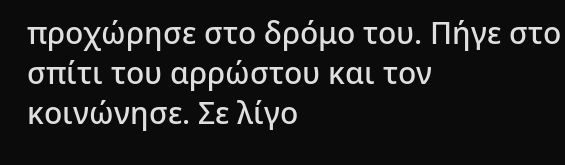προχώρησε στο δρόμο του. Πήγε στο σπίτι του αρρώστου και τον κοινώνησε. Σε λίγο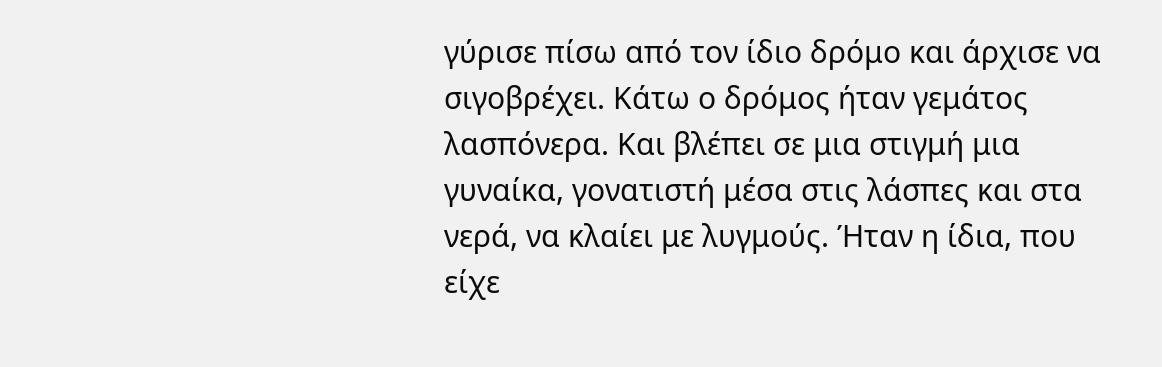γύρισε πίσω από τον ίδιο δρόμο και άρχισε να σιγοβρέχει. Κάτω ο δρόμος ήταν γεμάτος λασπόνερα. Και βλέπει σε μια στιγμή μια γυναίκα, γονατιστή μέσα στις λάσπες και στα νερά, να κλαίει με λυγμούς. Ήταν η ίδια, που είχε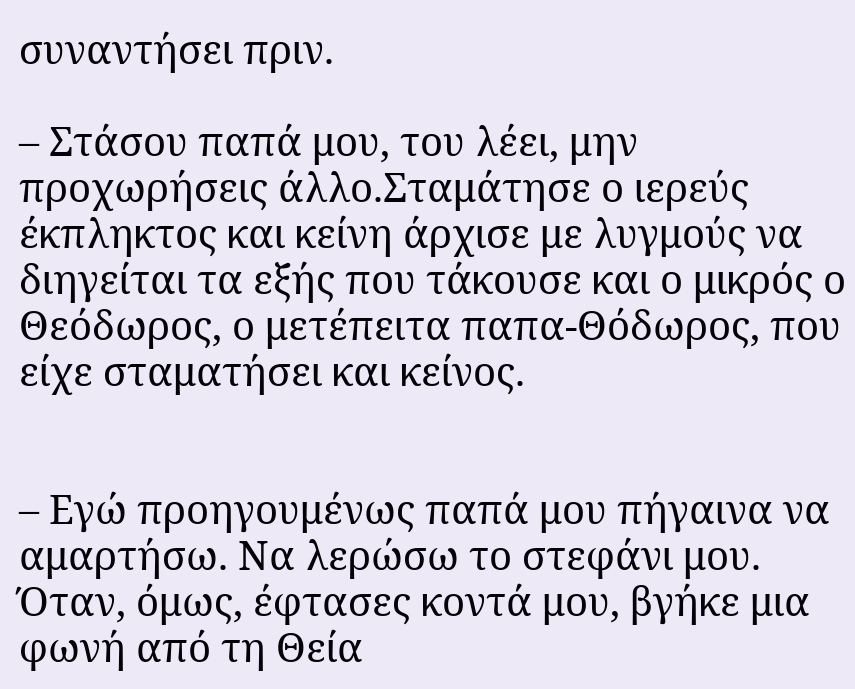συναντήσει πριν.

– Στάσου παπά μου, του λέει, μην προχωρήσεις άλλο.Σταμάτησε ο ιερεύς έκπληκτος και κείνη άρχισε με λυγμούς να διηγείται τα εξής που τάκουσε και ο μικρός ο Θεόδωρος, ο μετέπειτα παπα-Θόδωρος, που είχε σταματήσει και κείνος.


– Εγώ προηγουμένως παπά μου πήγαινα να αμαρτήσω. Να λερώσω το στεφάνι μου. Όταν, όμως, έφτασες κοντά μου, βγήκε μια φωνή από τη Θεία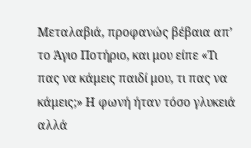Μεταλαβιά, προφανώς βέβαια απ’ το Άγιο Ποτήριο, και μου είπε «Τι πας να κάμεις παιδί μου, τι πας να κάμεις;» Η φωνή ήταν τόσο γλυκειά αλλά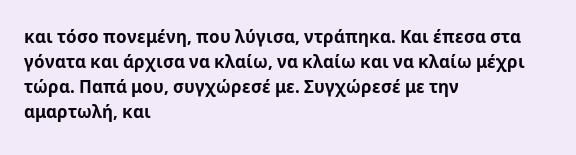και τόσο πονεμένη, που λύγισα, ντράπηκα. Και έπεσα στα γόνατα και άρχισα να κλαίω, να κλαίω και να κλαίω μέχρι τώρα. Παπά μου, συγχώρεσέ με. Συγχώρεσέ με την αμαρτωλή, και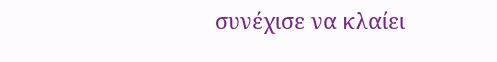συνέχισε να κλαίει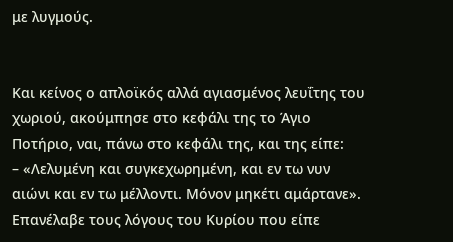με λυγμούς.


Και κείνος ο απλοϊκός αλλά αγιασμένος λευΐτης του χωριού, ακούμπησε στο κεφάλι της το Άγιο Ποτήριο, ναι, πάνω στο κεφάλι της, και της είπε:
– «Λελυμένη και συγκεχωρημένη, και εν τω νυν αιώνι και εν τω μέλλοντι. Μόνον μηκέτι αμάρτανε».
Επανέλαβε τους λόγους του Κυρίου που είπε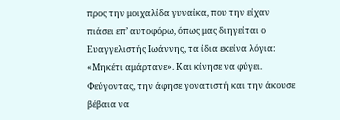προς την μοιχαλίδα γυναίκα, που την είχαν πιάσει επ’ αυτοφόρω, όπως μας διηγείται ο Ευαγγελιστής Ιωάννης, τα ίδια εκείνα λόγια: «Μηκέτι αμάρτανε». Και κίνησε να φύγει. Φεύγοντας, την άφησε γονατιστή και την άκουσε βέβαια να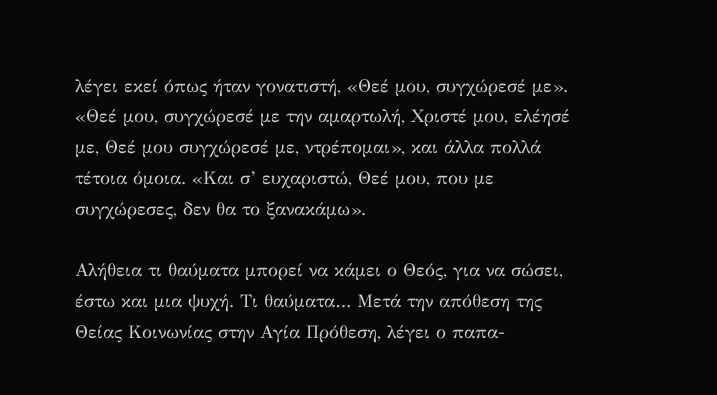λέγει εκεί όπως ήταν γονατιστή, «Θεέ μου, συγχώρεσέ με». «Θεέ μου, συγχώρεσέ με την αμαρτωλή, Χριστέ μου, ελέησέ με, Θεέ μου συγχώρεσέ με, ντρέπομαι», και άλλα πολλά τέτοια όμοια. «Και σ’ ευχαριστώ, Θεέ μου, που με συγχώρεσες, δεν θα το ξανακάμω».

Αλήθεια τι θαύματα μπορεί να κάμει ο Θεός, για να σώσει, έστω και μια ψυχή. Τι θαύματα… Μετά την απόθεση της Θείας Κοινωνίας στην Αγία Πρόθεση, λέγει ο παπα-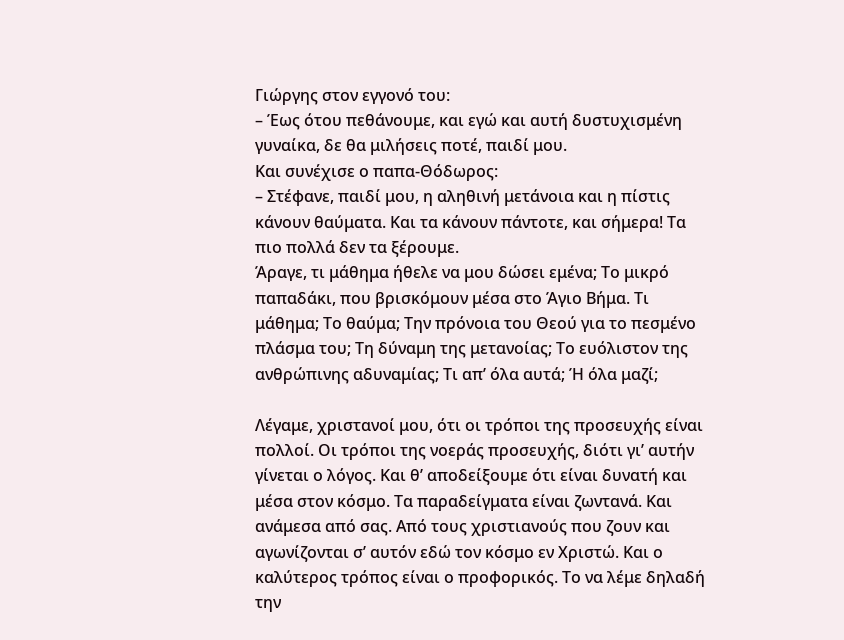Γιώργης στον εγγονό του:
– Έως ότου πεθάνουμε, και εγώ και αυτή δυστυχισμένη γυναίκα, δε θα μιλήσεις ποτέ, παιδί μου.
Και συνέχισε ο παπα-Θόδωρος:
– Στέφανε, παιδί μου, η αληθινή μετάνοια και η πίστις κάνουν θαύματα. Και τα κάνουν πάντοτε, και σήμερα! Tα πιο πολλά δεν τα ξέρουμε.
Άραγε, τι μάθημα ήθελε να μου δώσει εμένα; Το μικρό παπαδάκι, που βρισκόμουν μέσα στο Άγιο Βήμα. Τι μάθημα; Το θαύμα; Την πρόνοια του Θεού για το πεσμένο πλάσμα του; Τη δύναμη της μετανοίας; Το ευόλιστον της ανθρώπινης αδυναμίας; Τι απ’ όλα αυτά; Ή όλα μαζί;

Λέγαμε, χριστανοί μου, ότι οι τρόποι της προσευχής είναι πολλοί. Οι τρόποι της νοεράς προσευχής, διότι γι’ αυτήν γίνεται ο λόγος. Και θ’ αποδείξουμε ότι είναι δυνατή και μέσα στον κόσμο. Τα παραδείγματα είναι ζωντανά. Και ανάμεσα από σας. Από τους χριστιανούς που ζουν και αγωνίζονται σ’ αυτόν εδώ τον κόσμο εν Χριστώ. Και ο καλύτερος τρόπος είναι ο προφορικός. Το να λέμε δηλαδή την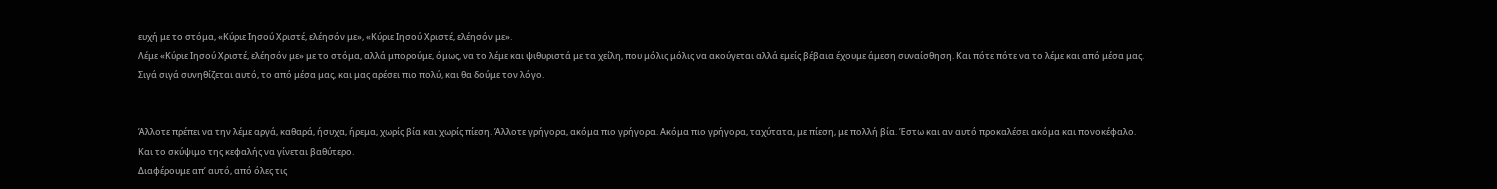ευχή με το στόμα, «Κύριε Ιησού Χριστέ, ελέησόν με», «Κύριε Ιησού Χριστέ, ελέησόν με».
Λέμε «Κύριε Ιησού Χριστέ, ελέησόν με» με το στόμα, αλλά μπορούμε, όμως, να το λέμε και ψιθυριστά με τα χείλη, που μόλις μόλις να ακούγεται αλλά εμείς βέβαια έχουμε άμεση συναίσθηση. Και πότε πότε να το λέμε και από μέσα μας. Σιγά σιγά συνηθίζεται αυτό, το από μέσα μας, και μας αρέσει πιο πολύ, και θα δούμε τον λόγο.


Άλλοτε πρέπει να την λέμε αργά, καθαρά, ήσυχα, ήρεμα, χωρίς βία και χωρίς πίεση. Άλλοτε γρήγορα, ακόμα πιο γρήγορα. Ακόμα πιο γρήγορα, ταχύτατα, με πίεση, με πολλή βία. Έστω και αν αυτό προκαλέσει ακόμα και πονοκέφαλο. Και το σκύψιμο της κεφαλής να γίνεται βαθύτερο.
Διαφέρουμε απ’ αυτό, από όλες τις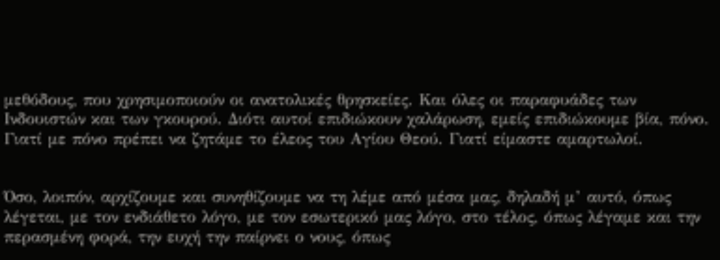μεθόδους, που χρησιμοποιούν οι ανατολικές θρησκείες. Και όλες οι παραφυάδες των Ινδουιστών και των γκουρού. Διότι αυτοί επιδιώκουν χαλάρωση, εμείς επιδιώκουμε βία, πόνο. Γιατί με πόνο πρέπει να ζητάμε το έλεος του Αγίου Θεού. Γιατί είμαστε αμαρτωλοί.


Όσο, λοιπόν, αρχίζουμε και συνηθίζουμε να τη λέμε από μέσα μας, δηλαδή μ’ αυτό, όπως λέγεται, με τον ενδιάθετο λόγο, με τον εσωτερικό μας λόγο, στο τέλος, όπως λέγαμε και την περασμένη φορά, την ευχή την παίρνει ο νους, όπως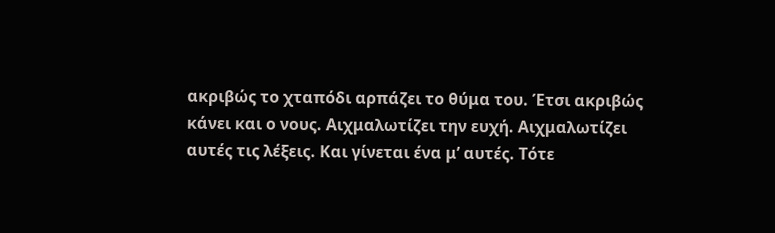ακριβώς το χταπόδι αρπάζει το θύμα του. Έτσι ακριβώς κάνει και ο νους. Αιχμαλωτίζει την ευχή. Αιχμαλωτίζει αυτές τις λέξεις. Και γίνεται ένα μ’ αυτές. Τότε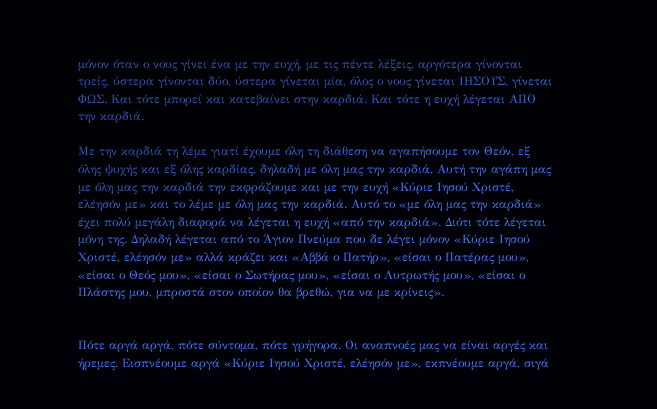μόνον όταν ο νους γίνει ένα με την ευχή, με τις πέντε λέξεις, αργότερα γίνονται τρείς, ύστερα γίνονται δύο, ύστερα γίνεται μία, όλος ο νους γίνεται ΙΗΣΟΥΣ, γίνεται ΦΩΣ. Και τότε μπορεί και κατεβαίνει στην καρδιά. Και τότε η ευχή λέγεται ΑΠΟ την καρδιά.

Με την καρδιά τη λέμε γιατί έχουμε όλη τη διάθεση να αγαπήσουμε τον Θεόν, εξ όλης ψυχής και εξ όλης καρδίας, δηλαδή με όλη μας την καρδιά. Αυτή την αγάπη μας με όλη μας την καρδιά την εκφράζουμε και με την ευχή «Κύριε Ιησού Χριστέ, ελέησόν με» και το λέμε με όλη μας την καρδιά. Αυτό το «με όλη μας την καρδιά» έχει πολύ μεγάλη διαφορά να λέγεται η ευχή «από την καρδιά». Διότι τότε λέγεται μόνη της. Δηλαδή λέγεται από το Άγιον Πνεύμα που δε λέγει μόνον «Κύριε Ιησού Χριστέ, ελέησόν με» αλλά κράζει και «Αββά ο Πατήρ», «είσαι ο Πατέρας μου», «είσαι ο Θεός μου», «είσαι ο Σωτήρας μου», «είσαι ο Λυτρωτής μου», «είσαι ο Πλάστης μου, μπροστά στον οποίον θα βρεθώ, για να με κρίνεις».


Πότε αργά αργά, πότε σύντομα, πότε γρήγορα. Οι αναπνοές μας να είναι αργές και ήρεμες. Εισπνέουμε αργά «Κύριε Ιησού Χριστέ, ελέησόν με», εκπνέουμε αργά, σιγά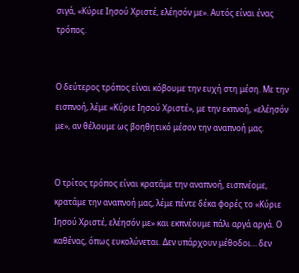σιγά, «Κύριε Ιησού Χριστέ, ελέησόν με». Αυτός είναι ένας τρόπος.


Ο δεύτερος τρόπος είναι κόβουμε την ευχή στη μέση. Με την εισπνοή, λέμε «Κύριε Ιησού Χριστέ», με την εκπνοή, «ελέησόν με», αν θέλουμε ως βοηθητικό μέσον την αναπνοή μας.


Ο τρίτος τρόπος είναι κρατάμε την αναπνοή, εισπνέομε, κρατάμε την αναπνοή μας, λέμε πέντε δέκα φορές το «Κύριε Ιησού Χριστέ, ελέησόν με» και εκπνέουμε πάλι αργά αργά. Ο καθένας, όπως ευκολύνεται. Δεν υπάρχουν μέθοδοι… δεν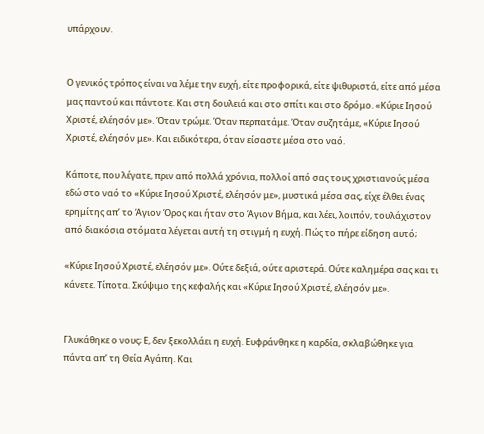υπάρχουν.


Ο γενικός τρόπος είναι να λέμε την ευχή, είτε προφορικά, είτε ψιθυριστά, είτε από μέσα μας παντού και πάντοτε. Και στη δουλειά και στο σπίτι και στο δρόμο. «Κύριε Ιησού Χριστέ, ελέησόν με». Όταν τρώμε. Όταν περπατάμε. Όταν συζητάμε, «Κύριε Ιησού Χριστέ, ελέησόν με». Και ειδικότερα, όταν είσαστε μέσα στο ναό.

Κάποτε, που λέγατε, πριν από πολλά χρόνια, πολλοί από σας τους χριστιανούς μέσα εδώ στο ναό το «Κύριε Ιησού Χριστέ, ελέησόν με», μυστικά μέσα σας, είχε έλθει ένας ερημίτης απ’ το Άγιον Όρος και ήταν στο Άγιον Βήμα, και λέει, λοιπόν, τουλάχιστον από διακόσια στόματα λέγεται αυτή τη στιγμή η ευχή. Πώς το πήρε είδηση αυτό;

«Κύριε Ιησού Χριστέ, ελέησόν με». Ούτε δεξιά, ούτε αριστερά. Ούτε καλημέρα σας και τι κάνετε. Τίποτα. Σκύψιμο της κεφαλής και «Κύριε Ιησού Χριστέ, ελέησόν με».


Γλυκάθηκε ο νους; Ε, δεν ξεκολλάει η ευχή. Ευφράνθηκε η καρδία, σκλαβώθηκε για πάντα απ’ τη Θεία Αγάπη. Και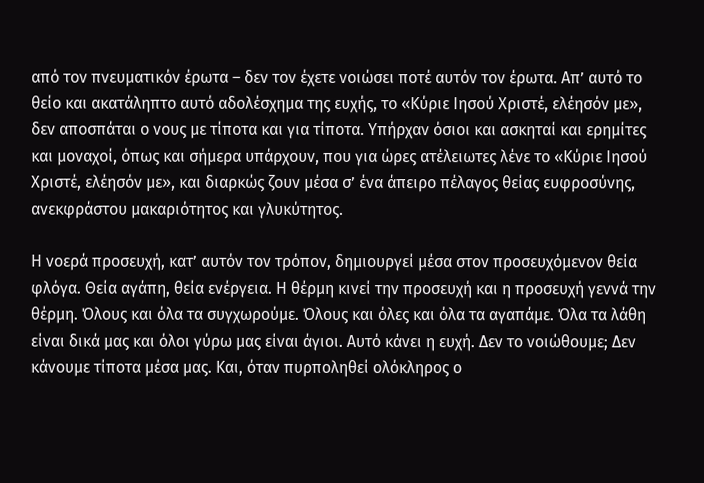από τον πνευματικόν έρωτα – δεν τον έχετε νοιώσει ποτέ αυτόν τον έρωτα. Απ’ αυτό το θείο και ακατάληπτο αυτό αδολέσχημα της ευχής, το «Κύριε Ιησού Χριστέ, ελέησόν με», δεν αποσπάται ο νους με τίποτα και για τίποτα. Υπήρχαν όσιοι και ασκηταί και ερημίτες και μοναχοί, όπως και σήμερα υπάρχουν, που για ώρες ατέλειωτες λένε το «Κύριε Ιησού Χριστέ, ελέησόν με», και διαρκώς ζουν μέσα σ’ ένα άπειρο πέλαγος θείας ευφροσύνης, ανεκφράστου μακαριότητος και γλυκύτητος.

Η νοερά προσευχή, κατ’ αυτόν τον τρόπον, δημιουργεί μέσα στον προσευχόμενον θεία φλόγα. Θεία αγάπη, θεία ενέργεια. Η θέρμη κινεί την προσευχή και η προσευχή γεννά την θέρμη. Όλους και όλα τα συγχωρούμε. Όλους και όλες και όλα τα αγαπάμε. Όλα τα λάθη είναι δικά μας και όλοι γύρω μας είναι άγιοι. Αυτό κάνει η ευχή. Δεν το νοιώθουμε; Δεν κάνουμε τίποτα μέσα μας. Και, όταν πυρποληθεί ολόκληρος ο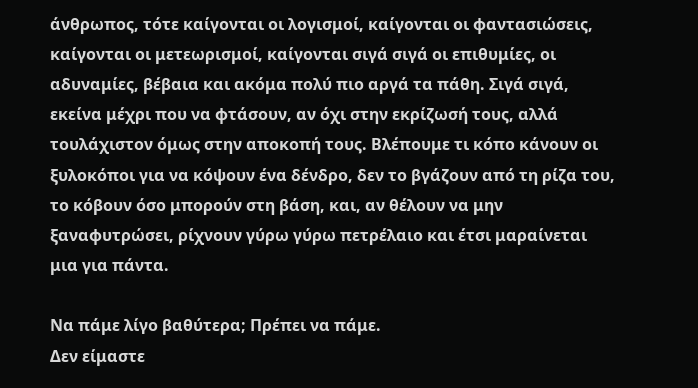άνθρωπος, τότε καίγονται οι λογισμοί, καίγονται οι φαντασιώσεις, καίγονται οι μετεωρισμοί, καίγονται σιγά σιγά οι επιθυμίες, οι αδυναμίες, βέβαια και ακόμα πολύ πιο αργά τα πάθη. Σιγά σιγά, εκείνα μέχρι που να φτάσουν, αν όχι στην εκρίζωσή τους, αλλά τουλάχιστον όμως στην αποκοπή τους. Βλέπουμε τι κόπο κάνουν οι ξυλοκόποι για να κόψουν ένα δένδρο, δεν το βγάζουν από τη ρίζα του, το κόβουν όσο μπορούν στη βάση, και, αν θέλουν να μην ξαναφυτρώσει, ρίχνουν γύρω γύρω πετρέλαιο και έτσι μαραίνεται μια για πάντα.

Να πάμε λίγο βαθύτερα; Πρέπει να πάμε.
Δεν είμαστε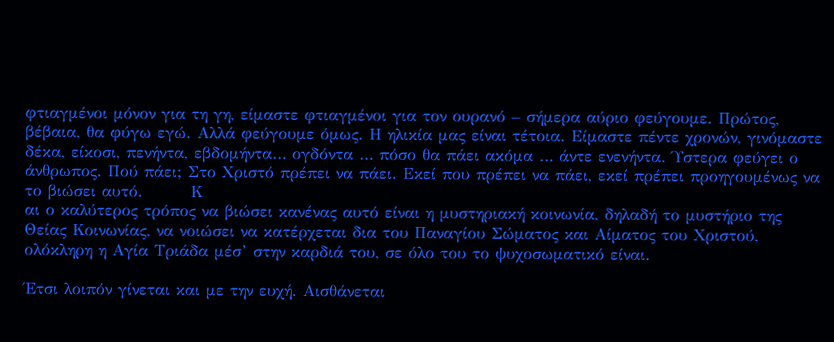φτιαγμένοι μόνον για τη γη, είμαστε φτιαγμένοι για τον ουρανό – σήμερα αύριο φεύγουμε. Πρώτος, βέβαια, θα φύγω εγώ. Αλλά φεύγουμε όμως. Η ηλικία μας είναι τέτοια. Είμαστε πέντε χρονών, γινόμαστε δέκα, είκοσι, πενήντα, εβδομήντα… ογδόντα … πόσο θα πάει ακόμα … άντε ενενήντα. Ύστερα φεύγει ο άνθρωπος. Πού πάει; Στο Χριστό πρέπει να πάει. Εκεί που πρέπει να πάει, εκεί πρέπει προηγουμένως να το βιώσει αυτό.        Κ
αι ο καλύτερος τρόπος να βιώσει κανένας αυτό είναι η μυστηριακή κοινωνία, δηλαδή το μυστήριο της Θείας Κοινωνίας, να νοιώσει να κατέρχεται δια του Παναγίου Σώματος και Αίματος του Χριστού, ολόκληρη η Αγία Τριάδα μέσ’ στην καρδιά του, σε όλο του το ψυχοσωματικό είναι.

Έτσι λοιπόν γίνεται και με την ευχή. Αισθάνεται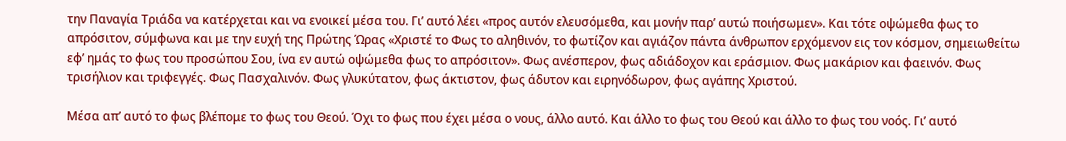την Παναγία Τριάδα να κατέρχεται και να ενοικεί μέσα του. Γι’ αυτό λέει «προς αυτόν ελευσόμεθα, και μονήν παρ’ αυτώ ποιήσωμεν». Και τότε οψώμεθα φως το απρόσιτον, σύμφωνα και με την ευχή της Πρώτης Ώρας «Χριστέ το Φως το αληθινόν, το φωτίζον και αγιάζον πάντα άνθρωπον ερχόμενον εις τον κόσμον, σημειωθείτω εφ’ ημάς το φως του προσώπου Σου, ίνα εν αυτώ οψώμεθα φως το απρόσιτον». Φως ανέσπερον, φως αδιάδοχον και εράσμιον. Φως μακάριον και φαεινόν. Φως τρισήλιον και τριφεγγές. Φως Πασχαλινόν. Φως γλυκύτατον, φως άκτιστον, φως άδυτον και ειρηνόδωρον, φως αγάπης Χριστού.

Μέσα απ’ αυτό το φως βλέπομε το φως του Θεού. Όχι το φως που έχει μέσα ο νους, άλλο αυτό. Και άλλο το φως του Θεού και άλλο το φως του νοός. Γι’ αυτό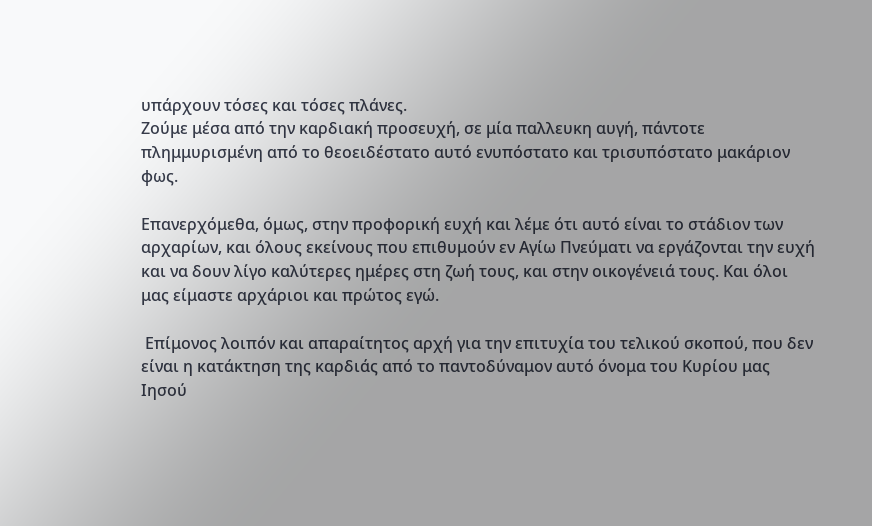υπάρχουν τόσες και τόσες πλάνες.
Ζούμε μέσα από την καρδιακή προσευχή, σε μία παλλευκη αυγή, πάντοτε πλημμυρισμένη από το θεοειδέστατο αυτό ενυπόστατο και τρισυπόστατο μακάριον φως.

Επανερχόμεθα, όμως, στην προφορική ευχή και λέμε ότι αυτό είναι το στάδιον των αρχαρίων, και όλους εκείνους που επιθυμούν εν Αγίω Πνεύματι να εργάζονται την ευχή και να δουν λίγο καλύτερες ημέρες στη ζωή τους, και στην οικογένειά τους. Και όλοι μας είμαστε αρχάριοι και πρώτος εγώ.

 Επίμονος λοιπόν και απαραίτητος αρχή για την επιτυχία του τελικού σκοπού, που δεν είναι η κατάκτηση της καρδιάς από το παντοδύναμον αυτό όνομα του Κυρίου μας Ιησού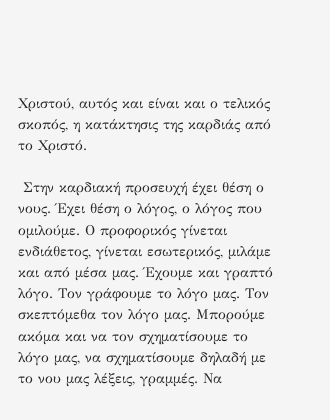Χριστού, αυτός και είναι και ο τελικός σκοπός, η κατάκτησις της καρδιάς από το Χριστό.

 Στην καρδιακή προσευχή έχει θέση ο νους. Έχει θέση ο λόγος, ο λόγος που ομιλούμε. Ο προφορικός γίνεται ενδιάθετος, γίνεται εσωτερικός, μιλάμε και από μέσα μας. Έχουμε και γραπτό λόγο. Τον γράφουμε το λόγο μας. Τον σκεπτόμεθα τον λόγο μας. Μπορούμε ακόμα και να τον σχηματίσουμε το λόγο μας, να σχηματίσουμε δηλαδή με το νου μας λέξεις, γραμμές. Να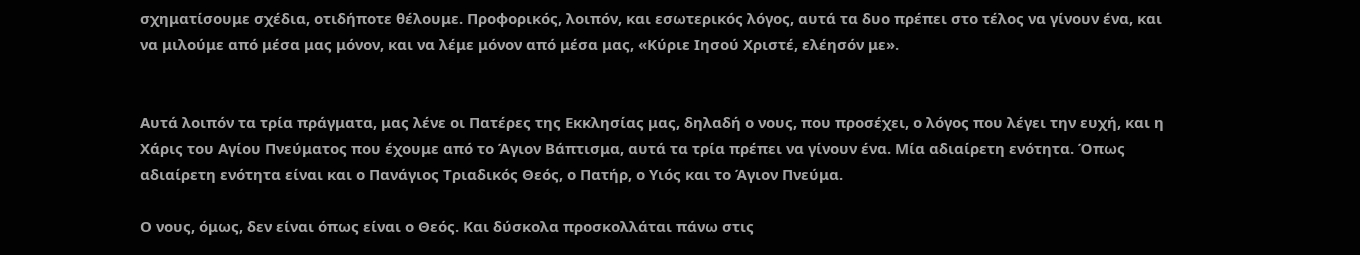σχηματίσουμε σχέδια, οτιδήποτε θέλουμε. Προφορικός, λοιπόν, και εσωτερικός λόγος, αυτά τα δυο πρέπει στο τέλος να γίνουν ένα, και να μιλούμε από μέσα μας μόνον, και να λέμε μόνον από μέσα μας, «Κύριε Ιησού Χριστέ, ελέησόν με».


Αυτά λοιπόν τα τρία πράγματα, μας λένε οι Πατέρες της Εκκλησίας μας, δηλαδή ο νους, που προσέχει, ο λόγος που λέγει την ευχή, και η Χάρις του Αγίου Πνεύματος που έχουμε από το Άγιον Βάπτισμα, αυτά τα τρία πρέπει να γίνουν ένα. Μία αδιαίρετη ενότητα. Όπως αδιαίρετη ενότητα είναι και ο Πανάγιος Τριαδικός Θεός, ο Πατήρ, ο Υιός και το Άγιον Πνεύμα.

Ο νους, όμως, δεν είναι όπως είναι ο Θεός. Και δύσκολα προσκολλάται πάνω στις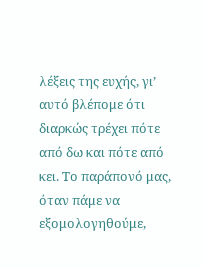λέξεις της ευχής, γι’ αυτό βλέπομε ότι διαρκώς τρέχει πότε από δω και πότε από κει. Το παράπονό μας, όταν πάμε να εξομολογηθούμε,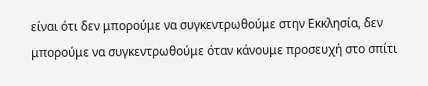είναι ότι δεν μπορούμε να συγκεντρωθούμε στην Εκκλησία, δεν μπορούμε να συγκεντρωθούμε όταν κάνουμε προσευχή στο σπίτι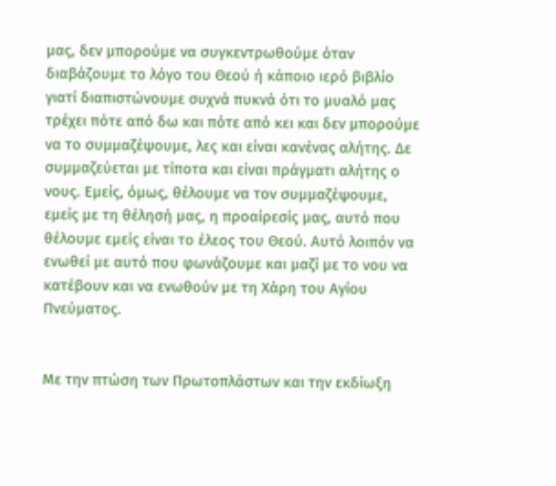μας, δεν μπορούμε να συγκεντρωθούμε όταν διαβάζουμε το λόγο του Θεού ή κάποιο ιερό βιβλίο γιατί διαπιστώνουμε συχνά πυκνά ότι το μυαλό μας τρέχει πότε από δω και πότε από κει και δεν μπορούμε να το συμμαζέψουμε, λες και είναι κανένας αλήτης. Δε συμμαζεύεται με τίποτα και είναι πράγματι αλήτης ο νους. Εμείς, όμως, θέλουμε να τον συμμαζέψουμε, εμείς με τη θέλησή μας, η προαίρεσίς μας, αυτό που θέλουμε εμείς είναι το έλεος του Θεού. Αυτό λοιπόν να ενωθεί με αυτό που φωνάζουμε και μαζί με το νου να κατέβουν και να ενωθούν με τη Χάρη του Αγίου Πνεύματος.


Με την πτώση των Πρωτοπλάστων και την εκδίωξη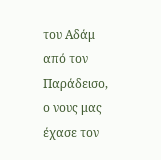του Αδάμ από τον Παράδεισο, ο νους μας έχασε τον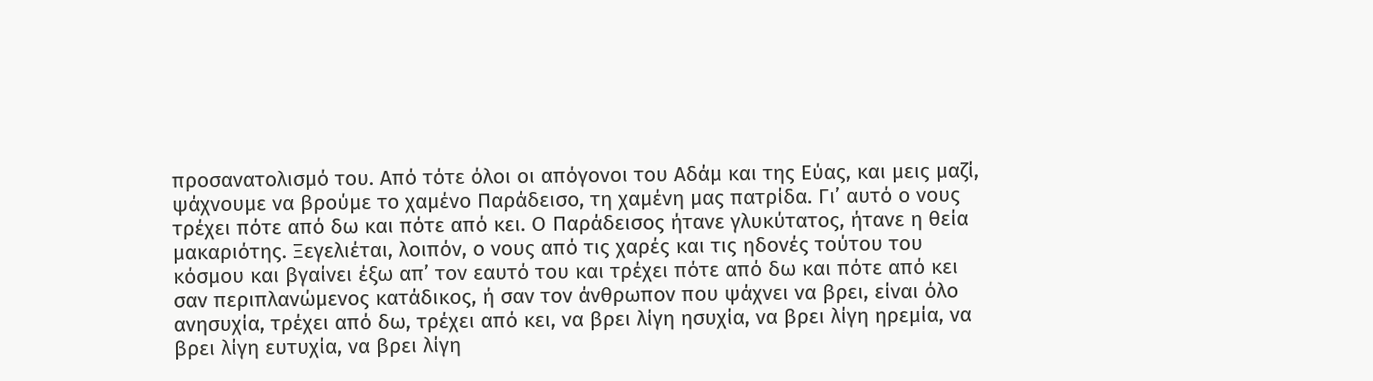προσανατολισμό του. Από τότε όλοι οι απόγονοι του Αδάμ και της Εύας, και μεις μαζί, ψάχνουμε να βρούμε το χαμένο Παράδεισο, τη χαμένη μας πατρίδα. Γι’ αυτό ο νους τρέχει πότε από δω και πότε από κει. Ο Παράδεισος ήτανε γλυκύτατος, ήτανε η θεία μακαριότης. Ξεγελιέται, λοιπόν, ο νους από τις χαρές και τις ηδονές τούτου του κόσμου και βγαίνει έξω απ’ τον εαυτό του και τρέχει πότε από δω και πότε από κει σαν περιπλανώμενος κατάδικος, ή σαν τον άνθρωπον που ψάχνει να βρει, είναι όλο ανησυχία, τρέχει από δω, τρέχει από κει, να βρει λίγη ησυχία, να βρει λίγη ηρεμία, να βρει λίγη ευτυχία, να βρει λίγη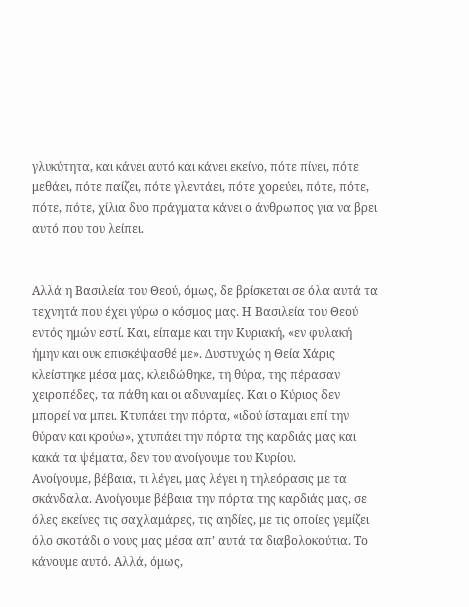γλυκύτητα, και κάνει αυτό και κάνει εκείνο, πότε πίνει, πότε μεθάει, πότε παίζει, πότε γλεντάει, πότε χορεύει, πότε, πότε, πότε, πότε, χίλια δυο πράγματα κάνει ο άνθρωπος για να βρει αυτό που του λείπει.


Αλλά η Βασιλεία του Θεού, όμως, δε βρίσκεται σε όλα αυτά τα τεχνητά που έχει γύρω ο κόσμος μας. Η Βασιλεία του Θεού εντός ημών εστί. Και, είπαμε και την Κυριακή, «εν φυλακή ήμην και ουκ επισκέψασθέ με». Δυστυχώς η Θεία Χάρις κλείστηκε μέσα μας, κλειδώθηκε, τη θύρα, της πέρασαν χειροπέδες, τα πάθη και οι αδυναμίες. Και ο Κύριος δεν μπορεί να μπει. Κτυπάει την πόρτα, «ιδού ίσταμαι επί την θύραν και κρούω», χτυπάει την πόρτα της καρδιάς μας και κακά τα ψέματα, δεν του ανοίγουμε του Κυρίου.
Ανοίγουμε, βέβαια, τι λέγει, μας λέγει η τηλεόρασις με τα σκάνδαλα. Ανοίγουμε βέβαια την πόρτα της καρδιάς μας, σε όλες εκείνες τις σαχλαμάρες, τις αηδίες, με τις οποίες γεμίζει όλο σκοτάδι ο νους μας μέσα απ’ αυτά τα διαβολοκούτια. Το κάνουμε αυτό. Αλλά, όμως,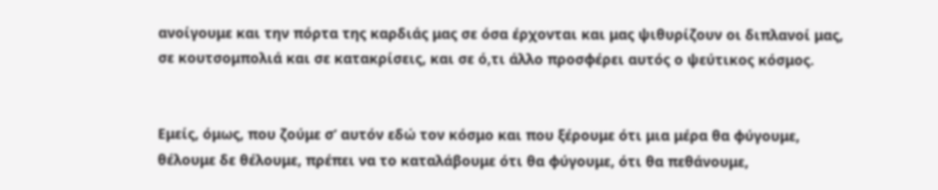ανοίγουμε και την πόρτα της καρδιάς μας σε όσα έρχονται και μας ψιθυρίζουν οι διπλανοί μας, σε κουτσομπολιά και σε κατακρίσεις, και σε ό,τι άλλο προσφέρει αυτός ο ψεύτικος κόσμος.


Εμείς, όμως, που ζούμε σ’ αυτόν εδώ τον κόσμο και που ξέρουμε ότι μια μέρα θα φύγουμε, θέλουμε δε θέλουμε, πρέπει να το καταλάβουμε ότι θα φύγουμε, ότι θα πεθάνουμε,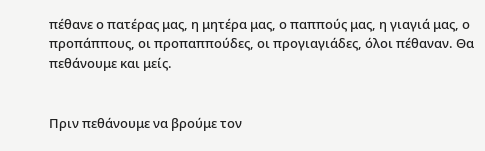πέθανε ο πατέρας μας, η μητέρα μας, ο παππούς μας, η γιαγιά μας, ο προπάππους, οι προπαππούδες, οι προγιαγιάδες, όλοι πέθαναν. Θα πεθάνουμε και μείς.


Πριν πεθάνουμε να βρούμε τον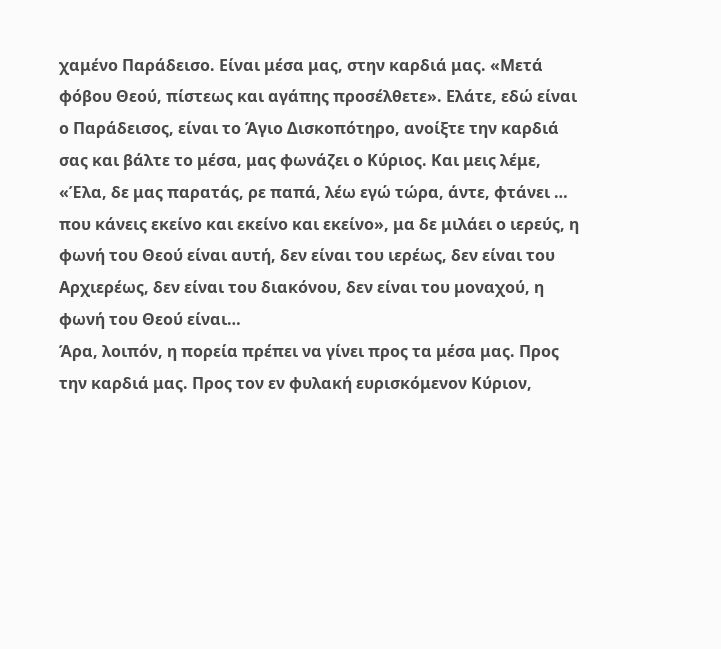χαμένο Παράδεισο. Είναι μέσα μας, στην καρδιά μας. «Μετά φόβου Θεού, πίστεως και αγάπης προσέλθετε». Ελάτε, εδώ είναι ο Παράδεισος, είναι το Άγιο Δισκοπότηρο, ανοίξτε την καρδιά σας και βάλτε το μέσα, μας φωνάζει ο Κύριος. Και μεις λέμε, «Έλα, δε μας παρατάς, ρε παπά, λέω εγώ τώρα, άντε, φτάνει … που κάνεις εκείνο και εκείνο και εκείνο», μα δε μιλάει ο ιερεύς, η φωνή του Θεού είναι αυτή, δεν είναι του ιερέως, δεν είναι του Αρχιερέως, δεν είναι του διακόνου, δεν είναι του μοναχού, η φωνή του Θεού είναι…
Άρα, λοιπόν, η πορεία πρέπει να γίνει προς τα μέσα μας. Προς την καρδιά μας. Προς τον εν φυλακή ευρισκόμενον Κύριον,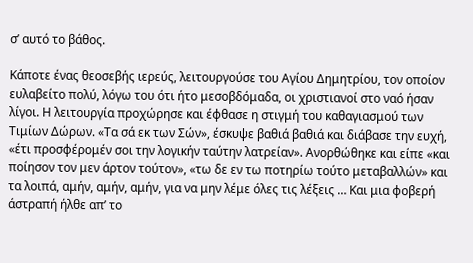σ’ αυτό το βάθος.

Κάποτε ένας θεοσεβής ιερεύς, λειτουργούσε του Αγίου Δημητρίου, τον οποίον ευλαβείτο πολύ, λόγω του ότι ήτο μεσοβδόμαδα, οι χριστιανοί στο ναό ήσαν λίγοι. Η λειτουργία προχώρησε και έφθασε η στιγμή του καθαγιασμού των Τιμίων Δώρων. «Τα σά εκ των Σών», έσκυψε βαθιά βαθιά και διάβασε την ευχή, «έτι προσφέρομέν σοι την λογικήν ταύτην λατρείαν». Ανορθώθηκε και είπε «και ποίησον τον μεν άρτον τούτον», «τω δε εν τω ποτηρίω τούτο μεταβαλλών» και τα λοιπά, αμήν, αμήν, αμήν, για να μην λέμε όλες τις λέξεις … Και μια φοβερή άστραπή ήλθε απ’ το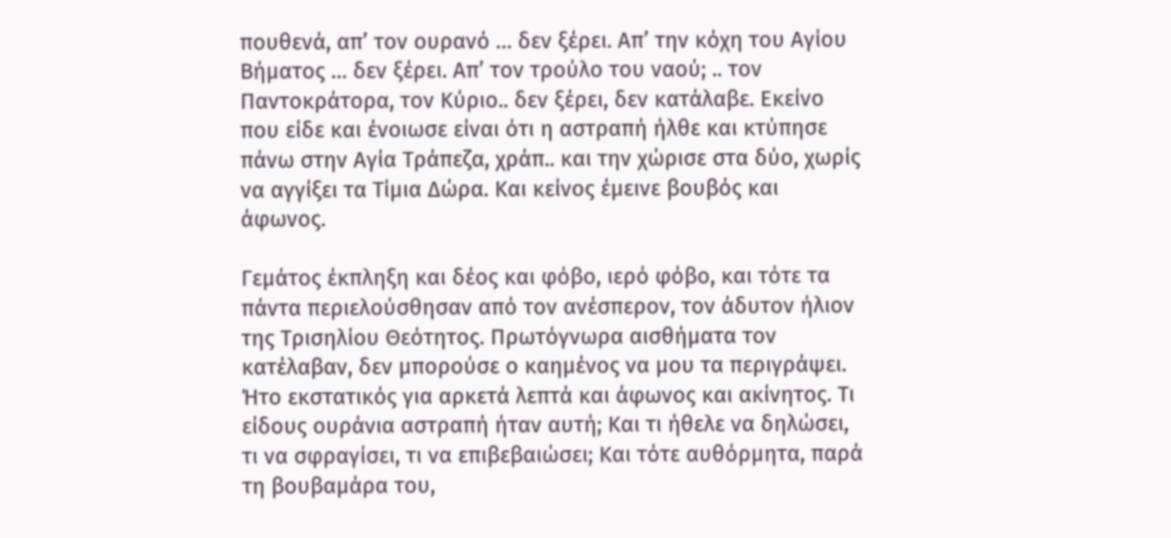πουθενά, απ’ τον ουρανό … δεν ξέρει. Απ’ την κόχη του Αγίου Βήματος … δεν ξέρει. Απ’ τον τρούλο του ναού; .. τον Παντοκράτορα, τον Κύριο.. δεν ξέρει, δεν κατάλαβε. Εκείνο που είδε και ένοιωσε είναι ότι η αστραπή ήλθε και κτύπησε πάνω στην Αγία Τράπεζα, χράπ.. και την χώρισε στα δύο, χωρίς να αγγίξει τα Τίμια Δώρα. Και κείνος έμεινε βουβός και άφωνος.

Γεμάτος έκπληξη και δέος και φόβο, ιερό φόβο, και τότε τα πάντα περιελούσθησαν από τον ανέσπερον, τον άδυτον ήλιον της Τρισηλίου Θεότητος. Πρωτόγνωρα αισθήματα τον κατέλαβαν, δεν μπορούσε ο καημένος να μου τα περιγράψει. Ήτο εκστατικός για αρκετά λεπτά και άφωνος και ακίνητος. Τι είδους ουράνια αστραπή ήταν αυτή; Και τι ήθελε να δηλώσει, τι να σφραγίσει, τι να επιβεβαιώσει; Και τότε αυθόρμητα, παρά τη βουβαμάρα του,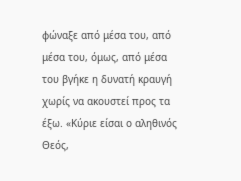φώναξε από μέσα του, από μέσα του, όμως, από μέσα του βγήκε η δυνατή κραυγή χωρίς να ακουστεί προς τα έξω. «Κύριε είσαι ο αληθινός Θεός,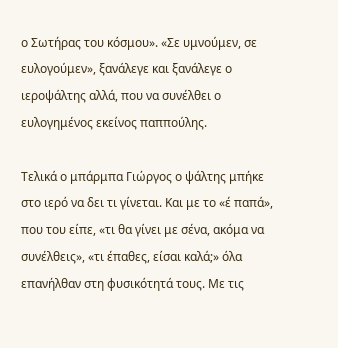ο Σωτήρας του κόσμου». «Σε υμνούμεν, σε ευλογούμεν», ξανάλεγε και ξανάλεγε ο ιεροψάλτης αλλά, που να συνέλθει ο ευλογημένος εκείνος παππούλης.

Τελικά ο μπάρμπα Γιώργος ο ψάλτης μπήκε στο ιερό να δει τι γίνεται. Και με το «έ παπά», που του είπε, «τι θα γίνει με σένα, ακόμα να συνέλθεις», «τι έπαθες, είσαι καλά;» όλα επανήλθαν στη φυσικότητά τους. Με τις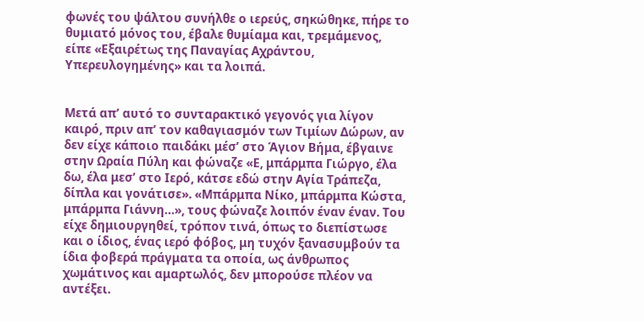φωνές του ψάλτου συνήλθε ο ιερεύς, σηκώθηκε, πήρε το θυμιατό μόνος του, έβαλε θυμίαμα και, τρεμάμενος, είπε «Εξαιρέτως της Παναγίας Αχράντου, Υπερευλογημένης» και τα λοιπά.


Μετά απ’ αυτό το συνταρακτικό γεγονός για λίγον καιρό, πριν απ’ τον καθαγιασμόν των Τιμίων Δώρων, αν δεν είχε κάποιο παιδάκι μέσ’ στο Άγιον Βήμα, έβγαινε στην Ωραία Πύλη και φώναζε «Ε, μπάρμπα Γιώργο, έλα δω, έλα μεσ’ στο Ιερό, κάτσε εδώ στην Αγία Τράπεζα, δίπλα και γονάτισε». «Μπάρμπα Νίκο, μπάρμπα Κώστα, μπάρμπα Γιάννη…», τους φώναζε λοιπόν έναν έναν. Του είχε δημιουργηθεί, τρόπον τινά, όπως το διεπίστωσε και ο ίδιος, ένας ιερό φόβος, μη τυχόν ξανασυμβούν τα ίδια φοβερά πράγματα τα οποία, ως άνθρωπος χωμάτινος και αμαρτωλός, δεν μπορούσε πλέον να αντέξει.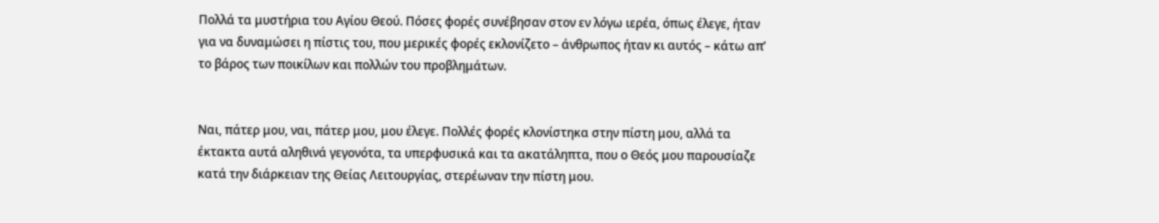Πολλά τα μυστήρια του Αγίου Θεού. Πόσες φορές συνέβησαν στον εν λόγω ιερέα, όπως έλεγε, ήταν για να δυναμώσει η πίστις του, που μερικές φορές εκλονίζετο – άνθρωπος ήταν κι αυτός – κάτω απ’ το βάρος των ποικίλων και πολλών του προβλημάτων.


Ναι, πάτερ μου, ναι, πάτερ μου, μου έλεγε. Πολλές φορές κλονίστηκα στην πίστη μου, αλλά τα έκτακτα αυτά αληθινά γεγονότα, τα υπερφυσικά και τα ακατάληπτα, που ο Θεός μου παρουσίαζε κατά την διάρκειαν της Θείας Λειτουργίας, στερέωναν την πίστη μου.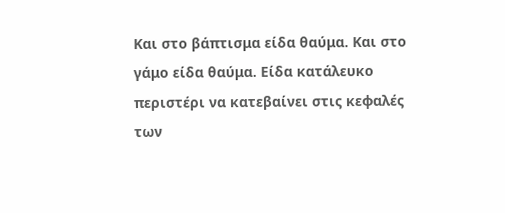Και στο βάπτισμα είδα θαύμα. Και στο γάμο είδα θαύμα. Είδα κατάλευκο περιστέρι να κατεβαίνει στις κεφαλές των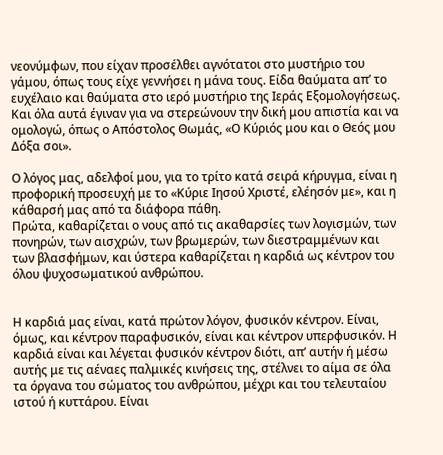νεονύμφων, που είχαν προσέλθει αγνότατοι στο μυστήριο του γάμου, όπως τους είχε γεννήσει η μάνα τους. Είδα θαύματα απ’ το ευχέλαιο και θαύματα στο ιερό μυστήριο της Ιεράς Εξομολογήσεως. Και όλα αυτά έγιναν για να στερεώνουν την δική μου απιστία και να ομολογώ, όπως ο Απόστολος Θωμάς, «Ο Κύριός μου και ο Θεός μου Δόξα σοι».

Ο λόγος μας, αδελφοί μου, για το τρίτο κατά σειρά κήρυγμα, είναι η προφορική προσευχή με το «Κύριε Ιησού Χριστέ, ελέησόν με», και η κάθαρσή μας από τα διάφορα πάθη.
Πρώτα, καθαρίζεται ο νους από τις ακαθαρσίες των λογισμών, των πονηρών, των αισχρών, των βρωμερών, των διεστραμμένων και των βλασφήμων, και ύστερα καθαρίζεται η καρδιά ως κέντρον του όλου ψυχοσωματικού ανθρώπου.


Η καρδιά μας είναι, κατά πρώτον λόγον, φυσικόν κέντρον. Είναι, όμως, και κέντρον παραφυσικόν, είναι και κέντρον υπερφυσικόν. Η καρδιά είναι και λέγεται φυσικόν κέντρον διότι, απ’ αυτήν ή μέσω αυτής με τις αέναες παλμικές κινήσεις της, στέλνει το αίμα σε όλα τα όργανα του σώματος του ανθρώπου, μέχρι και του τελευταίου ιστού ή κυττάρου. Είναι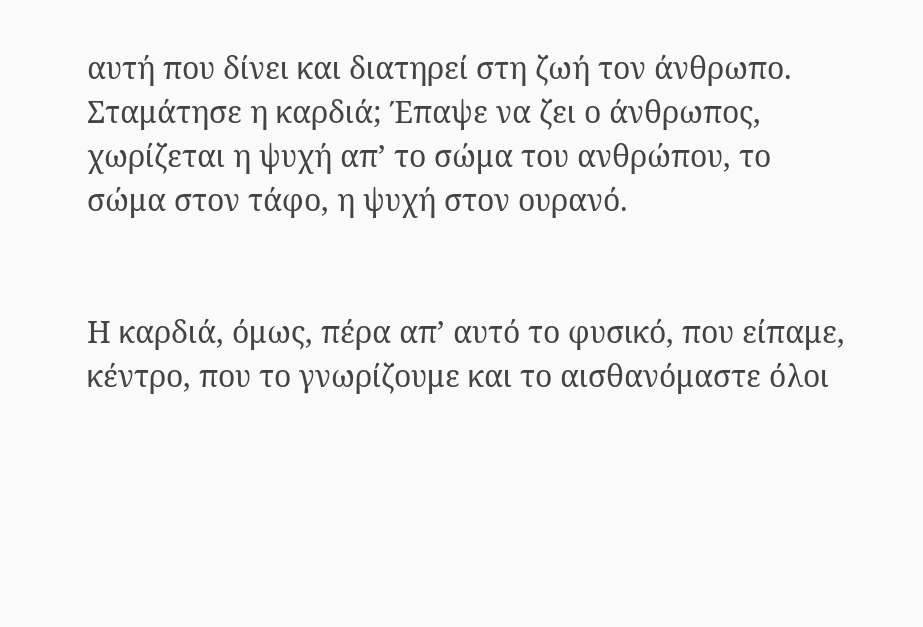αυτή που δίνει και διατηρεί στη ζωή τον άνθρωπο. Σταμάτησε η καρδιά; Έπαψε να ζει ο άνθρωπος, χωρίζεται η ψυχή απ’ το σώμα του ανθρώπου, το σώμα στον τάφο, η ψυχή στον ουρανό.


Η καρδιά, όμως, πέρα απ’ αυτό το φυσικό, που είπαμε, κέντρο, που το γνωρίζουμε και το αισθανόμαστε όλοι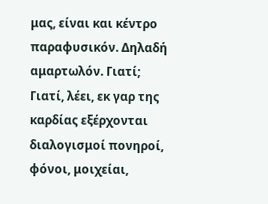μας, είναι και κέντρο παραφυσικόν. Δηλαδή αμαρτωλόν. Γιατί; Γιατί, λέει, εκ γαρ της καρδίας εξέρχονται διαλογισμοί πονηροί, φόνοι, μοιχείαι,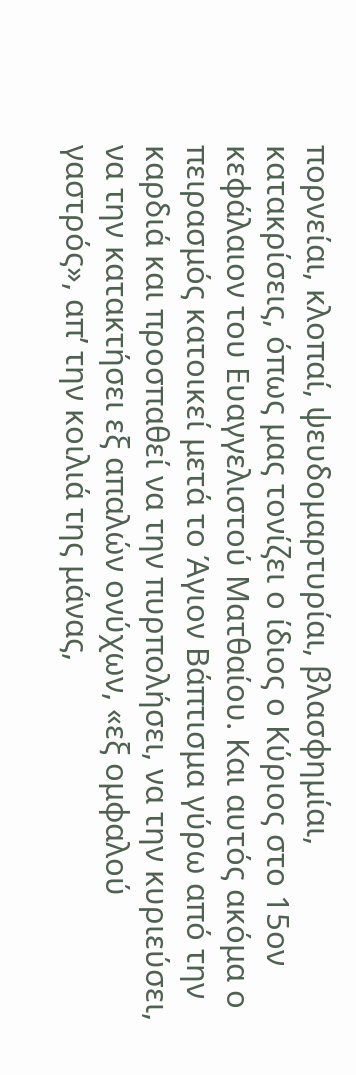πορνείαι, κλοπαί, ψευδομαρτυρίαι, βλασφημίαι, κατακρίσεις, όπως μας τονίζει ο ίδιος ο Κύριος στο 15ον κεφάλαιον του Ευαγγελιστού Ματθαίου. Και αυτός ακόμα ο πειρασμός κατοικεί μετά το Άγιον Βάπτισμα γύρω από την καρδιά και προσπαθεί να την πυρπολήσει, να την κυριεύσει, να την κατακτήσει εξ απαλών ονύχων, «εξ ομφαλού γαστρός», απ’ την κοιλιά της μάνας,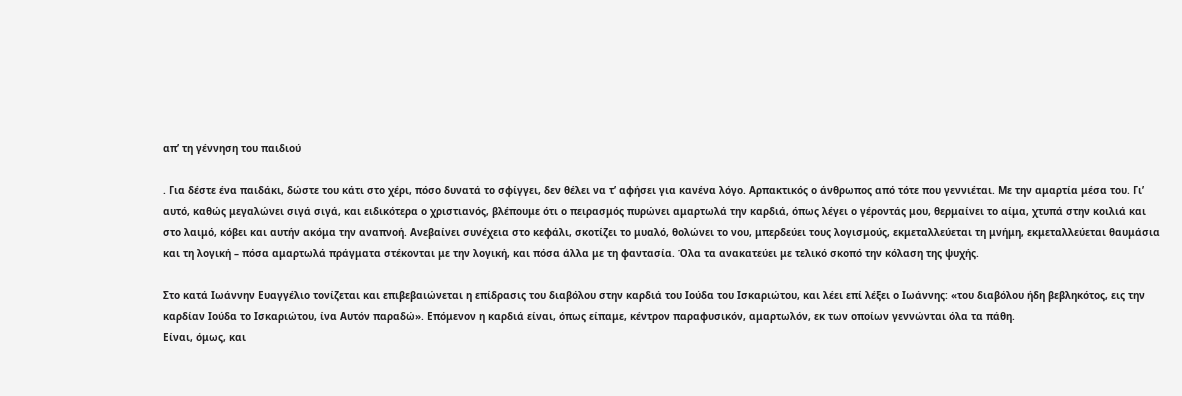απ’ τη γέννηση του παιδιού

. Για δέστε ένα παιδάκι, δώστε του κάτι στο χέρι, πόσο δυνατά το σφίγγει, δεν θέλει να τ’ αφήσει για κανένα λόγο. Αρπακτικός ο άνθρωπος από τότε που γεννιέται. Με την αμαρτία μέσα του. Γι’ αυτό, καθώς μεγαλώνει σιγά σιγά, και ειδικότερα ο χριστιανός, βλέπουμε ότι ο πειρασμός πυρώνει αμαρτωλά την καρδιά, όπως λέγει ο γέροντάς μου, θερμαίνει το αίμα, χτυπά στην κοιλιά και στο λαιμό, κόβει και αυτήν ακόμα την αναπνοή. Ανεβαίνει συνέχεια στο κεφάλι, σκοτίζει το μυαλό, θολώνει το νου, μπερδεύει τους λογισμούς, εκμεταλλεύεται τη μνήμη, εκμεταλλεύεται θαυμάσια και τη λογική – πόσα αμαρτωλά πράγματα στέκονται με την λογική, και πόσα άλλα με τη φαντασία. Όλα τα ανακατεύει με τελικό σκοπό την κόλαση της ψυχής.

Στο κατά Ιωάννην Ευαγγέλιο τονίζεται και επιβεβαιώνεται η επίδρασις του διαβόλου στην καρδιά του Ιούδα του Ισκαριώτου, και λέει επί λέξει ο Ιωάννης: «του διαβόλου ήδη βεβληκότος, εις την καρδίαν Ιούδα το Ισκαριώτου, ίνα Αυτόν παραδώ». Επόμενον η καρδιά είναι, όπως είπαμε, κέντρον παραφυσικόν, αμαρτωλόν, εκ των οποίων γεννώνται όλα τα πάθη.
Είναι, όμως, και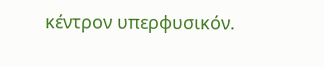κέντρον υπερφυσικόν.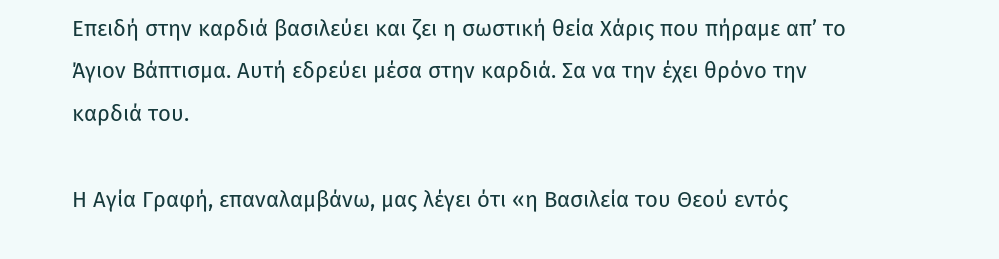Επειδή στην καρδιά βασιλεύει και ζει η σωστική θεία Χάρις που πήραμε απ’ το Άγιον Βάπτισμα. Αυτή εδρεύει μέσα στην καρδιά. Σα να την έχει θρόνο την καρδιά του.

Η Αγία Γραφή, επαναλαμβάνω, μας λέγει ότι «η Βασιλεία του Θεού εντός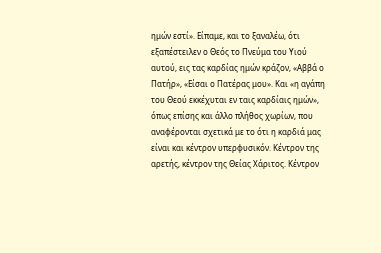ημών εστί». Είπαμε, και το ξαναλέω, ότι εξαπέστειλεν ο Θεός το Πνεύμα του Υιού αυτού, εις τας καρδίας ημών κράζον, «Αββά ο Πατήρ», «Είσαι ο Πατέρας μου». Και «η αγάπη του Θεού εκκέχυται εν ταις καρδίαις ημών», όπως επίσης και άλλο πλήθος χωρίων, που αναφέρονται σχετικά με το ότι η καρδιά μας είναι και κέντρον υπερφυσικόν. Κέντρον της αρετής, κέντρον της Θείας Χάριτος. Κέντρον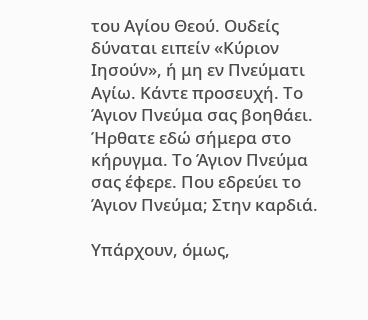του Αγίου Θεού. Ουδείς δύναται ειπείν «Κύριον Ιησούν», ή μη εν Πνεύματι Αγίω. Κάντε προσευχή. Το Άγιον Πνεύμα σας βοηθάει. Ήρθατε εδώ σήμερα στο κήρυγμα. Το Άγιον Πνεύμα σας έφερε. Που εδρεύει το Άγιον Πνεύμα; Στην καρδιά.

Υπάρχουν, όμως,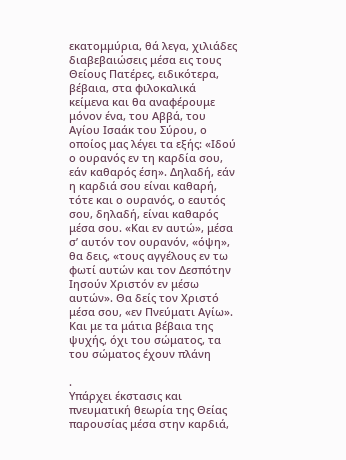εκατομμύρια, θά λεγα, χιλιάδες διαβεβαιώσεις μέσα εις τους Θείους Πατέρες, ειδικότερα, βέβαια, στα φιλοκαλικά κείμενα και θα αναφέρουμε μόνον ένα, του Αββά, του Αγίου Ισαάκ του Σύρου, ο οποίος μας λέγει τα εξής: «Ιδού ο ουρανός εν τη καρδία σου, εάν καθαρός έση». Δηλαδή, εάν η καρδιά σου είναι καθαρή, τότε και ο ουρανός, ο εαυτός σου, δηλαδή, είναι καθαρός μέσα σου. «Και εν αυτώ», μέσα σ’ αυτόν τον ουρανόν, «όψη», θα δεις, «τους αγγέλους εν τω φωτί αυτών και τον Δεσπότην Ιησούν Χριστόν εν μέσω αυτών». Θα δείς τον Χριστό μέσα σου, «εν Πνεύματι Αγίω». Και με τα μάτια βέβαια της ψυχής, όχι του σώματος, τα του σώματος έχουν πλάνη

.
Υπάρχει έκστασις και πνευματική θεωρία της Θείας παρουσίας μέσα στην καρδιά,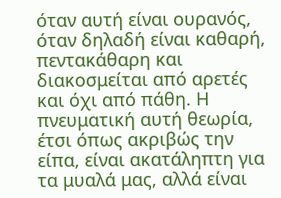όταν αυτή είναι ουρανός, όταν δηλαδή είναι καθαρή, πεντακάθαρη και διακοσμείται από αρετές και όχι από πάθη. Η πνευματική αυτή θεωρία, έτσι όπως ακριβώς την είπα, είναι ακατάληπτη για τα μυαλά μας, αλλά είναι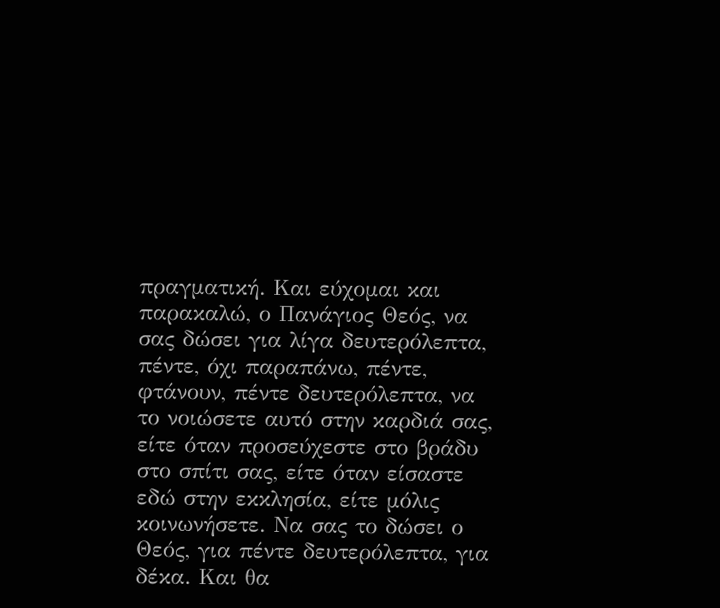πραγματική. Και εύχομαι και παρακαλώ, ο Πανάγιος Θεός, να σας δώσει για λίγα δευτερόλεπτα, πέντε, όχι παραπάνω, πέντε, φτάνουν, πέντε δευτερόλεπτα, να το νοιώσετε αυτό στην καρδιά σας, είτε όταν προσεύχεστε στο βράδυ στο σπίτι σας, είτε όταν είσαστε εδώ στην εκκλησία, είτε μόλις κοινωνήσετε. Να σας το δώσει ο Θεός, για πέντε δευτερόλεπτα, για δέκα. Και θα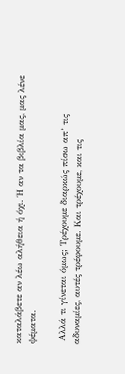καταλάβετε αν λέω αλήθεια ή όχι. Ή αν τα βιβλία μας, μας λένε ψέματα.

 Αλλά τι γίνεται όμως; Τρέχουμε διαρκώς πίσω απ’ τις αδυναμίες, αυτές τρέφουμε. Και τρέχουμε, και τις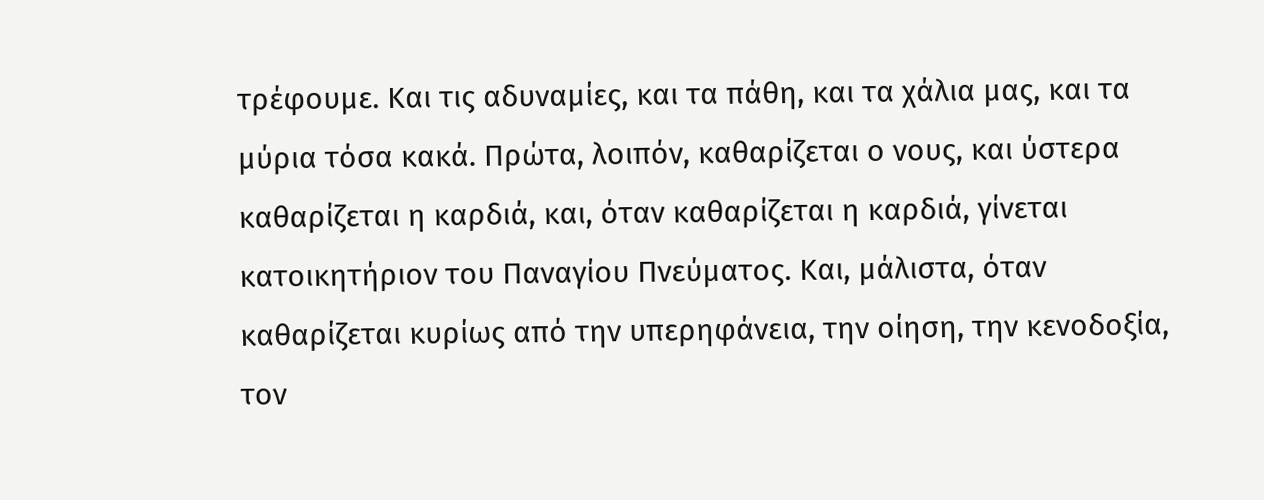τρέφουμε. Και τις αδυναμίες, και τα πάθη, και τα χάλια μας, και τα μύρια τόσα κακά. Πρώτα, λοιπόν, καθαρίζεται ο νους, και ύστερα καθαρίζεται η καρδιά, και, όταν καθαρίζεται η καρδιά, γίνεται κατοικητήριον του Παναγίου Πνεύματος. Και, μάλιστα, όταν καθαρίζεται κυρίως από την υπερηφάνεια, την οίηση, την κενοδοξία, τον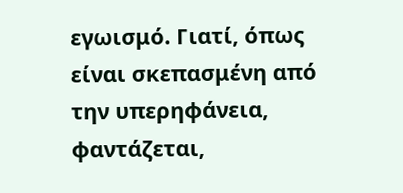εγωισμό. Γιατί, όπως είναι σκεπασμένη από την υπερηφάνεια, φαντάζεται,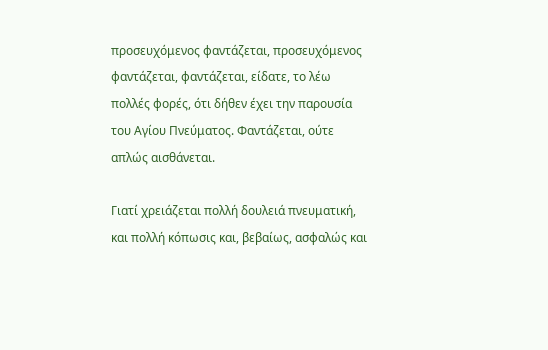προσευχόμενος φαντάζεται, προσευχόμενος φαντάζεται, φαντάζεται, είδατε, το λέω πολλές φορές, ότι δήθεν έχει την παρουσία του Αγίου Πνεύματος. Φαντάζεται, ούτε απλώς αισθάνεται.

Γιατί χρειάζεται πολλή δουλειά πνευματική, και πολλή κόπωσις και, βεβαίως, ασφαλώς και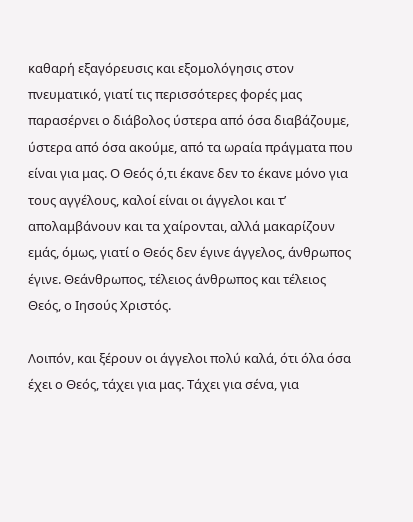καθαρή εξαγόρευσις και εξομολόγησις στον πνευματικό, γιατί τις περισσότερες φορές μας παρασέρνει ο διάβολος ύστερα από όσα διαβάζουμε, ύστερα από όσα ακούμε, από τα ωραία πράγματα που είναι για μας. Ο Θεός ό,τι έκανε δεν το έκανε μόνο για τους αγγέλους, καλοί είναι οι άγγελοι και τ’ απολαμβάνουν και τα χαίρονται, αλλά μακαρίζουν εμάς, όμως, γιατί ο Θεός δεν έγινε άγγελος, άνθρωπος έγινε. Θεάνθρωπος, τέλειος άνθρωπος και τέλειος Θεός, ο Ιησούς Χριστός.

Λοιπόν, και ξέρουν οι άγγελοι πολύ καλά, ότι όλα όσα έχει ο Θεός, τάχει για μας. Τάχει για σένα, για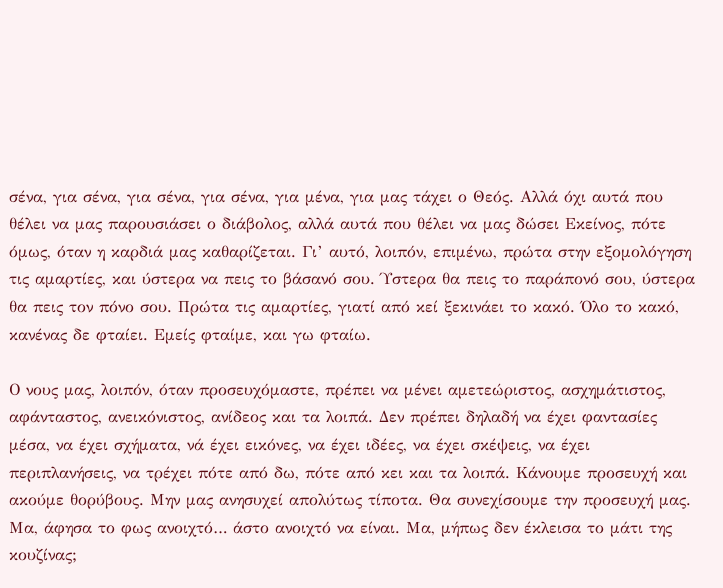σένα, για σένα, για σένα, για σένα, για μένα, για μας τάχει ο Θεός. Αλλά όχι αυτά που θέλει να μας παρουσιάσει ο διάβολος, αλλά αυτά που θέλει να μας δώσει Εκείνος, πότε όμως, όταν η καρδιά μας καθαρίζεται. Γι’ αυτό, λοιπόν, επιμένω, πρώτα στην εξομολόγηση τις αμαρτίες, και ύστερα να πεις το βάσανό σου. Ύστερα θα πεις το παράπονό σου, ύστερα θα πεις τον πόνο σου. Πρώτα τις αμαρτίες, γιατί από κεί ξεκινάει το κακό. Όλο το κακό, κανένας δε φταίει. Εμείς φταίμε, και γω φταίω.

Ο νους μας, λοιπόν, όταν προσευχόμαστε, πρέπει να μένει αμετεώριστος, ασχημάτιστος, αφάνταστος, ανεικόνιστος, ανίδεος και τα λοιπά. Δεν πρέπει δηλαδή να έχει φαντασίες μέσα, να έχει σχήματα, νά έχει εικόνες, να έχει ιδέες, να έχει σκέψεις, να έχει περιπλανήσεις, να τρέχει πότε από δω, πότε από κει και τα λοιπά. Κάνουμε προσευχή και ακούμε θορύβους. Μην μας ανησυχεί απολύτως τίποτα. Θα συνεχίσουμε την προσευχή μας. Μα, άφησα το φως ανοιχτό… άστο ανοιχτό να είναι. Μα, μήπως δεν έκλεισα το μάτι της κουζίνας;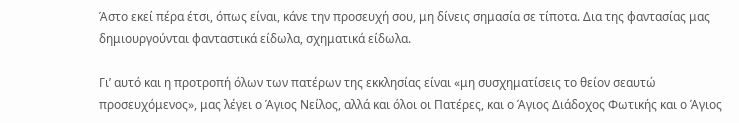Άστο εκεί πέρα έτσι, όπως είναι, κάνε την προσευχή σου, μη δίνεις σημασία σε τίποτα. Δια της φαντασίας μας δημιουργούνται φανταστικά είδωλα, σχηματικά είδωλα.

Γι’ αυτό και η προτροπή όλων των πατέρων της εκκλησίας είναι «μη συσχηματίσεις το θείον σεαυτώ προσευχόμενος», μας λέγει ο Άγιος Νείλος, αλλά και όλοι οι Πατέρες, και ο Άγιος Διάδοχος Φωτικής και ο Άγιος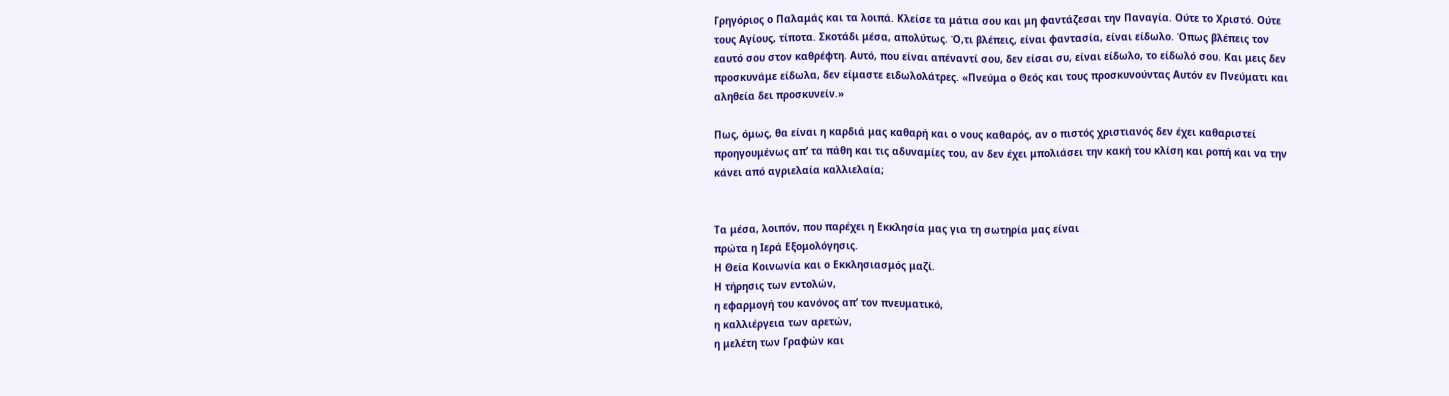Γρηγόριος ο Παλαμάς και τα λοιπά. Κλείσε τα μάτια σου και μη φαντάζεσαι την Παναγία. Ούτε το Χριστό. Ούτε τους Αγίους, τίποτα. Σκοτάδι μέσα, απολύτως. Ό,τι βλέπεις, είναι φαντασία, είναι είδωλο. Όπως βλέπεις τον εαυτό σου στον καθρέφτη. Αυτό, που είναι απέναντί σου, δεν είσαι συ, είναι είδωλο, το είδωλό σου. Και μεις δεν προσκυνάμε είδωλα, δεν είμαστε ειδωλολάτρες. «Πνεύμα ο Θεός και τους προσκυνούντας Αυτόν εν Πνεύματι και αληθεία δει προσκυνείν.»

Πως, όμως, θα είναι η καρδιά μας καθαρή και ο νους καθαρός, αν ο πιστός χριστιανός δεν έχει καθαριστεί προηγουμένως απ’ τα πάθη και τις αδυναμίες του, αν δεν έχει μπολιάσει την κακή του κλίση και ροπή και να την κάνει από αγριελαία καλλιελαία;


Τα μέσα, λοιπόν, που παρέχει η Εκκλησία μας για τη σωτηρία μας είναι
πρώτα η Ιερά Εξομολόγησις.
Η Θεία Κοινωνία και ο Εκκλησιασμός μαζί.
Η τήρησις των εντολών,
η εφαρμογή του κανόνος απ’ τον πνευματικό,
η καλλιέργεια των αρετών,
η μελέτη των Γραφών και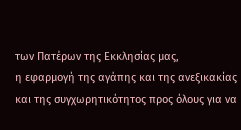των Πατέρων της Εκκλησίας μας,
η εφαρμογή της αγάπης και της ανεξικακίας και της συγχωρητικότητος προς όλους για να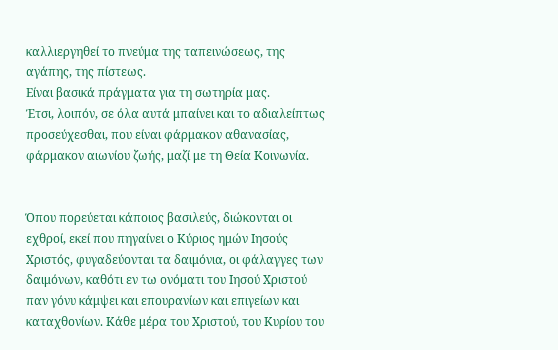καλλιεργηθεί το πνεύμα της ταπεινώσεως, της αγάπης, της πίστεως.
Είναι βασικά πράγματα για τη σωτηρία μας.
Έτσι, λοιπόν, σε όλα αυτά μπαίνει και το αδιαλείπτως προσεύχεσθαι, που είναι φάρμακον αθανασίας, φάρμακον αιωνίου ζωής, μαζί με τη Θεία Κοινωνία.


Όπου πορεύεται κάποιος βασιλεύς, διώκονται οι εχθροί, εκεί που πηγαίνει ο Κύριος ημών Ιησούς Χριστός, φυγαδεύονται τα δαιμόνια, οι φάλαγγες των δαιμόνων, καθότι εν τω ονόματι του Ιησού Χριστού παν γόνυ κάμψει και επουρανίων και επιγείων και καταχθονίων. Κάθε μέρα του Χριστού, του Κυρίου του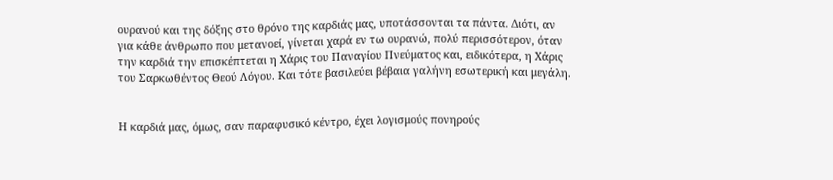ουρανού και της δόξης στο θρόνο της καρδιάς μας, υποτάσσονται τα πάντα. Διότι, αν για κάθε άνθρωπο που μετανοεί, γίνεται χαρά εν τω ουρανώ, πολύ περισσότερον, όταν την καρδιά την επισκέπτεται η Χάρις του Παναγίου Πνεύματος και, ειδικότερα, η Χάρις του Σαρκωθέντος Θεού Λόγου. Και τότε βασιλεύει βέβαια γαλήνη εσωτερική και μεγάλη.


Η καρδιά μας, όμως, σαν παραφυσικό κέντρο, έχει λογισμούς πονηρούς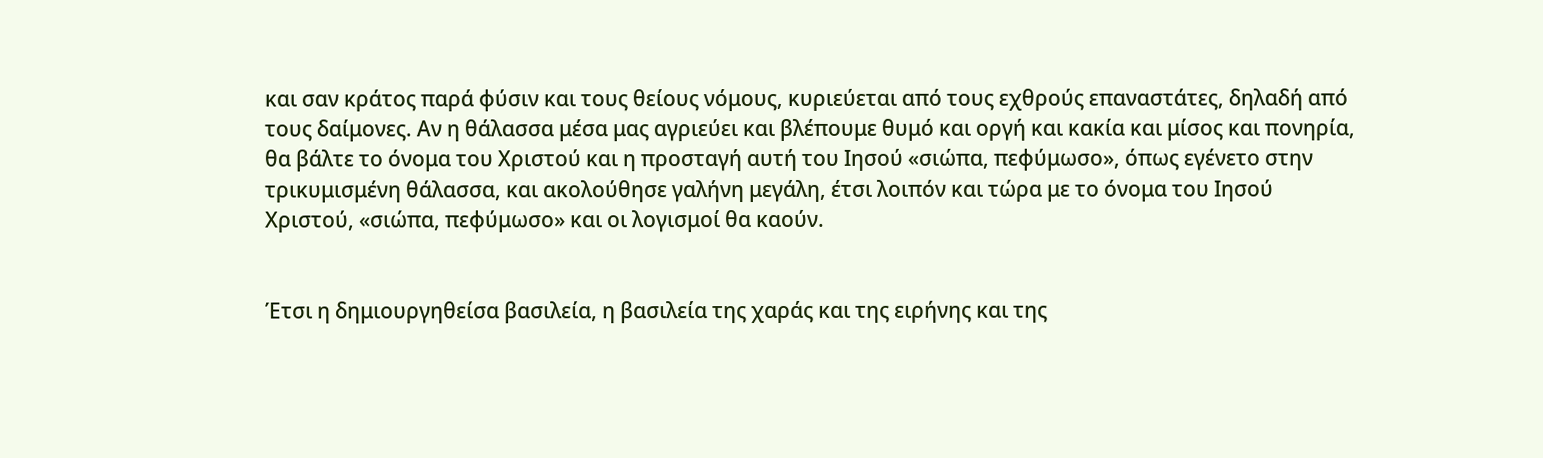και σαν κράτος παρά φύσιν και τους θείους νόμους, κυριεύεται από τους εχθρούς επαναστάτες, δηλαδή από τους δαίμονες. Αν η θάλασσα μέσα μας αγριεύει και βλέπουμε θυμό και οργή και κακία και μίσος και πονηρία, θα βάλτε το όνομα του Χριστού και η προσταγή αυτή του Ιησού «σιώπα, πεφύμωσο», όπως εγένετο στην τρικυμισμένη θάλασσα, και ακολούθησε γαλήνη μεγάλη, έτσι λοιπόν και τώρα με το όνομα του Ιησού Χριστού, «σιώπα, πεφύμωσο» και οι λογισμοί θα καούν.


Έτσι η δημιουργηθείσα βασιλεία, η βασιλεία της χαράς και της ειρήνης και της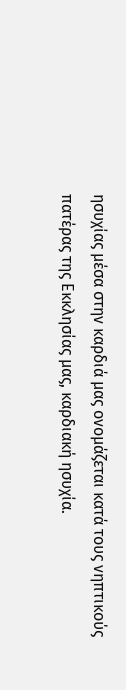ησυχίας μέσα στην καρδιά μας ονομάζεται κατά τους νηπτικούς πατέρας της Εκκλησίας μας, καρδιακή ησυχία.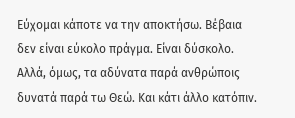Εύχομαι κάποτε να την αποκτήσω. Βέβαια δεν είναι εύκολο πράγμα. Είναι δύσκολο. Αλλά, όμως, τα αδύνατα παρά ανθρώποις δυνατά παρά τω Θεώ. Και κάτι άλλο κατόπιν.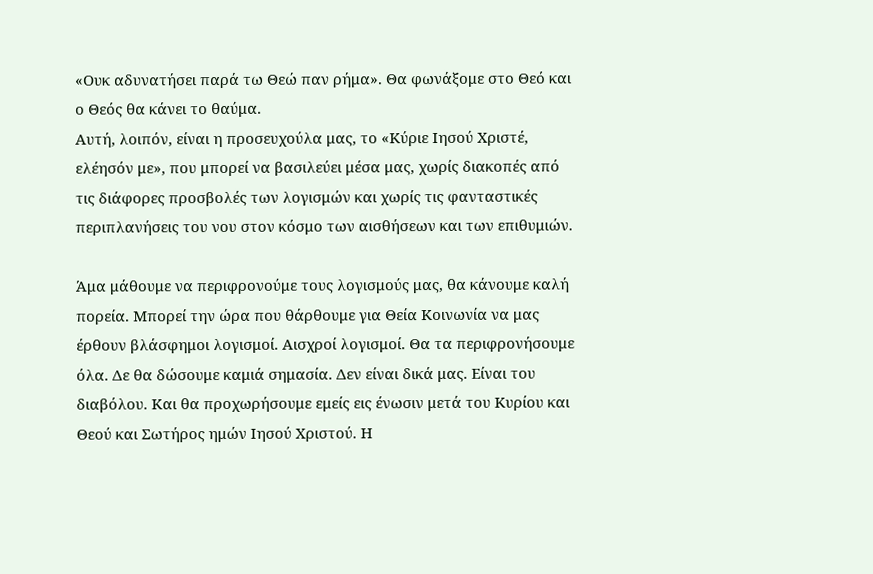«Ουκ αδυνατήσει παρά τω Θεώ παν ρήμα». Θα φωνάξομε στο Θεό και ο Θεός θα κάνει το θαύμα.
Αυτή, λοιπόν, είναι η προσευχούλα μας, το «Κύριε Ιησού Χριστέ, ελέησόν με», που μπορεί να βασιλεύει μέσα μας, χωρίς διακοπές από τις διάφορες προσβολές των λογισμών και χωρίς τις φανταστικές περιπλανήσεις του νου στον κόσμο των αισθήσεων και των επιθυμιών.

Άμα μάθουμε να περιφρονούμε τους λογισμούς μας, θα κάνουμε καλή πορεία. Μπορεί την ώρα που θάρθουμε για Θεία Κοινωνία να μας έρθουν βλάσφημοι λογισμοί. Αισχροί λογισμοί. Θα τα περιφρονήσουμε όλα. Δε θα δώσουμε καμιά σημασία. Δεν είναι δικά μας. Είναι του διαβόλου. Και θα προχωρήσουμε εμείς εις ένωσιν μετά του Κυρίου και Θεού και Σωτήρος ημών Ιησού Χριστού. Η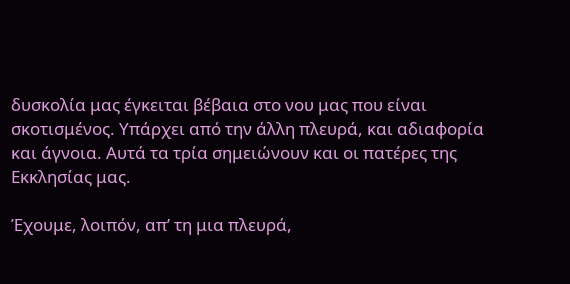δυσκολία μας έγκειται βέβαια στο νου μας που είναι σκοτισμένος. Υπάρχει από την άλλη πλευρά, και αδιαφορία και άγνοια. Αυτά τα τρία σημειώνουν και οι πατέρες της Εκκλησίας μας.

Έχουμε, λοιπόν, απ’ τη μια πλευρά,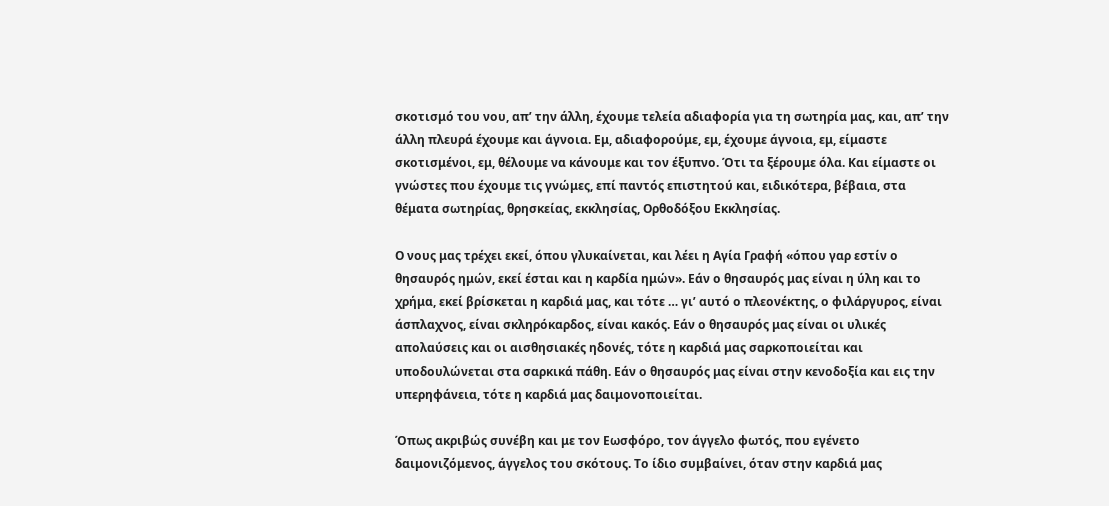σκοτισμό του νου, απ’ την άλλη, έχουμε τελεία αδιαφορία για τη σωτηρία μας, και, απ’ την άλλη πλευρά έχουμε και άγνοια. Εμ, αδιαφορούμε, εμ, έχουμε άγνοια, εμ, είμαστε σκοτισμένοι, εμ, θέλουμε να κάνουμε και τον έξυπνο. Ότι τα ξέρουμε όλα. Και είμαστε οι γνώστες που έχουμε τις γνώμες, επί παντός επιστητού και, ειδικότερα, βέβαια, στα θέματα σωτηρίας, θρησκείας, εκκλησίας, Ορθοδόξου Εκκλησίας.

Ο νους μας τρέχει εκεί, όπου γλυκαίνεται, και λέει η Αγία Γραφή «όπου γαρ εστίν ο θησαυρός ημών, εκεί έσται και η καρδία ημών». Εάν ο θησαυρός μας είναι η ύλη και το χρήμα, εκεί βρίσκεται η καρδιά μας, και τότε … γι’ αυτό ο πλεονέκτης, ο φιλάργυρος, είναι άσπλαχνος, είναι σκληρόκαρδος, είναι κακός. Εάν ο θησαυρός μας είναι οι υλικές απολαύσεις και οι αισθησιακές ηδονές, τότε η καρδιά μας σαρκοποιείται και υποδουλώνεται στα σαρκικά πάθη. Εάν ο θησαυρός μας είναι στην κενοδοξία και εις την υπερηφάνεια, τότε η καρδιά μας δαιμονοποιείται.

Όπως ακριβώς συνέβη και με τον Εωσφόρο, τον άγγελο φωτός, που εγένετο δαιμονιζόμενος, άγγελος του σκότους. Το ίδιο συμβαίνει, όταν στην καρδιά μας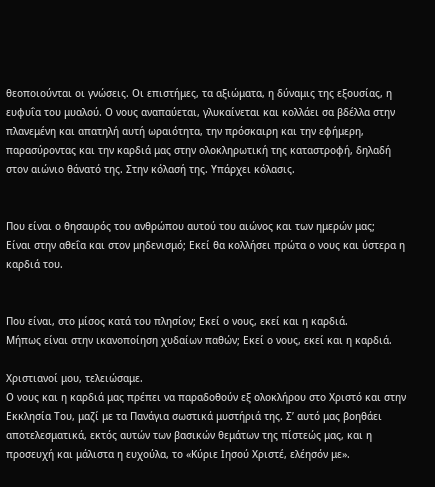θεοποιούνται οι γνώσεις. Οι επιστήμες, τα αξιώματα, η δύναμις της εξουσίας, η ευφυΐα του μυαλού. Ο νους αναπαύεται, γλυκαίνεται και κολλάει σα βδέλλα στην πλανεμένη και απατηλή αυτή ωραιότητα, την πρόσκαιρη και την εφήμερη, παρασύροντας και την καρδιά μας στην ολοκληρωτική της καταστροφή, δηλαδή στον αιώνιο θάνατό της. Στην κόλασή της. Υπάρχει κόλασις.


Που είναι ο θησαυρός του ανθρώπου αυτού του αιώνος και των ημερών μας;
Είναι στην αθεΐα και στον μηδενισμό; Εκεί θα κολλήσει πρώτα ο νους και ύστερα η καρδιά του.


Που είναι, στο μίσος κατά του πλησίον; Εκεί ο νους, εκεί και η καρδιά.
Μήπως είναι στην ικανοποίηση χυδαίων παθών; Εκεί ο νους, εκεί και η καρδιά.

Χριστιανοί μου, τελειώσαμε.
Ο νους και η καρδιά μας πρέπει να παραδοθούν εξ ολοκλήρου στο Χριστό και στην Εκκλησία Του, μαζί με τα Πανάγια σωστικά μυστήριά της. Σ’ αυτό μας βοηθάει αποτελεσματικά, εκτός αυτών των βασικών θεμάτων της πίστεώς μας, και η προσευχή και μάλιστα η ευχούλα, το «Κύριε Ιησού Χριστέ, ελέησόν με».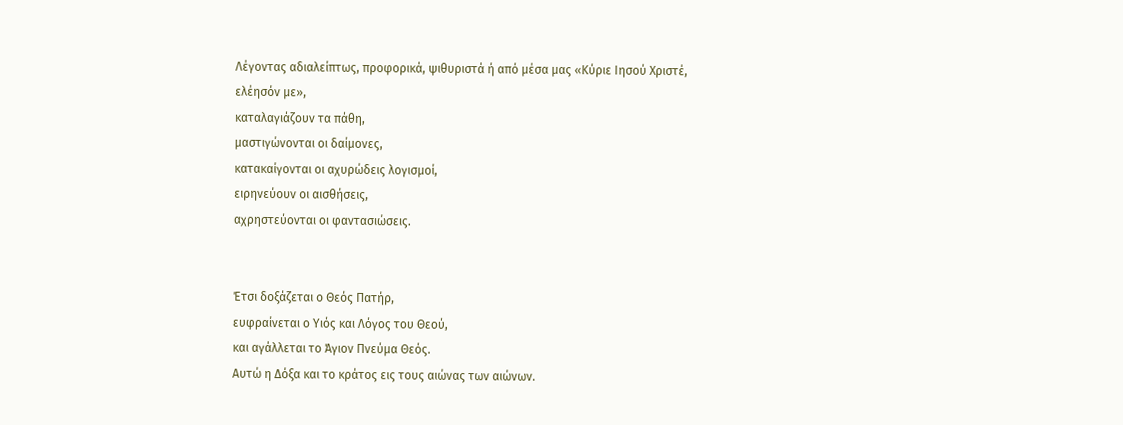Λέγοντας αδιαλείπτως, προφορικά, ψιθυριστά ή από μέσα μας «Κύριε Ιησού Χριστέ, ελέησόν με»,
καταλαγιάζουν τα πάθη,
μαστιγώνονται οι δαίμονες,
κατακαίγονται οι αχυρώδεις λογισμοί,
ειρηνεύουν οι αισθήσεις,
αχρηστεύονται οι φαντασιώσεις.


Έτσι δοξάζεται ο Θεός Πατήρ,
ευφραίνεται ο Υιός και Λόγος του Θεού,
και αγάλλεται το Άγιον Πνεύμα Θεός.
Αυτώ η Δόξα και το κράτος εις τους αιώνας των αιώνων.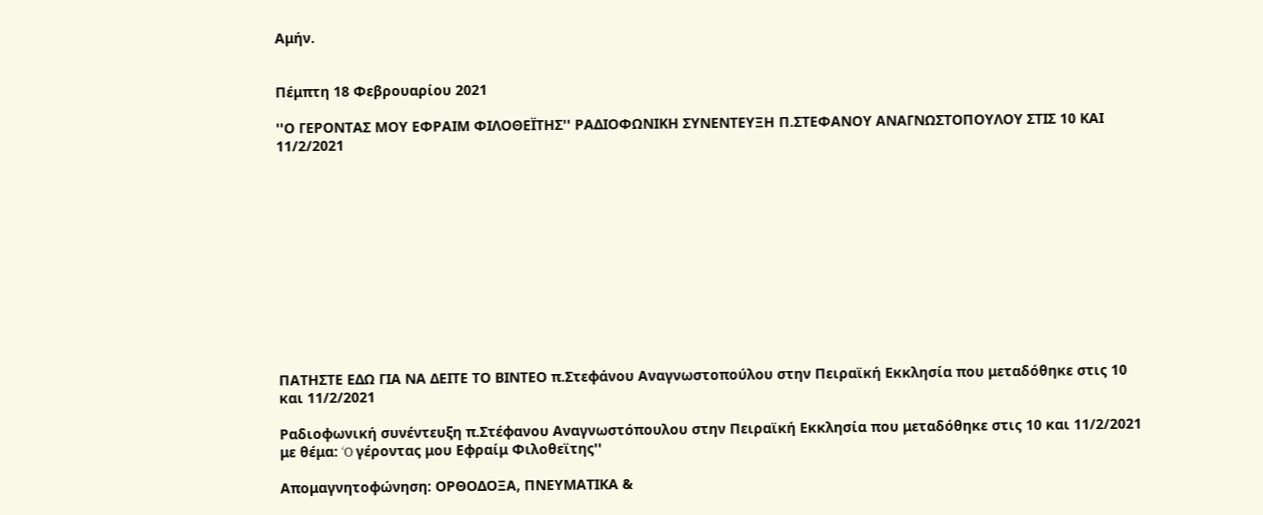Αμήν.


Πέμπτη 18 Φεβρουαρίου 2021

''Ο ΓΕΡΟΝΤΑΣ ΜΟΥ ΕΦΡΑΙΜ ΦΙΛΟΘΕΪΤΗΣ'' ΡΑΔΙΟΦΩΝΙΚΗ ΣΥΝΕΝΤΕΥΞΗ Π.ΣΤΕΦΑΝΟΥ ΑΝΑΓΝΩΣΤΟΠΟΥΛΟΥ ΣΤΙΣ 10 ΚΑΙ 11/2/2021












ΠΑΤΗΣΤΕ ΕΔΩ ΓΙΑ ΝΑ ΔΕΙΤΕ ΤΟ ΒΙΝΤΕΟ π.Στεφάνου Αναγνωστοπούλου στην Πειραϊκή Εκκλησία που μεταδόθηκε στις 10 και 11/2/2021

Ραδιοφωνική συνέντευξη π.Στέφανου Αναγνωστόπουλου στην Πειραϊκή Εκκλησία που μεταδόθηκε στις 10 και 11/2/2021 με θέμα: ‘O γέροντας μου Εφραίμ Φιλοθεϊτης''

Απομαγνητοφώνηση: ΟΡΘΟΔΟΞΑ, ΠΝΕΥΜΑΤΙΚΑ &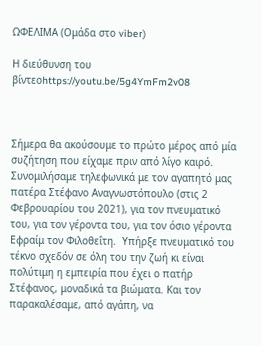ΩΦΕΛΙΜΑ (Ομάδα στο viber)

Η διεύθυνση του βίντεοhttps://youtu.be/5g4YmFm2v08



Σήμερα θα ακούσουμε το πρώτο μέρος από μία συζήτηση που είχαμε πριν από λίγο καιρό. Συνομιλήσαμε τηλεφωνικά με τον αγαπητό μας πατέρα Στέφανο Αναγνωστόπουλο (στις 2 Φεβρουαρίου του 2021), για τον πνευματικό του, για τον γέροντα του, για τον όσιο γέροντα Εφραίμ τον Φιλοθεΐτη.  Υπήρξε πνευματικό του τέκνο σχεδόν σε όλη του την ζωή κι είναι πολύτιμη η εμπειρία που έχει ο πατήρ Στέφανος, μοναδικά τα βιώματα. Και τον παρακαλέσαμε, από αγάπη, να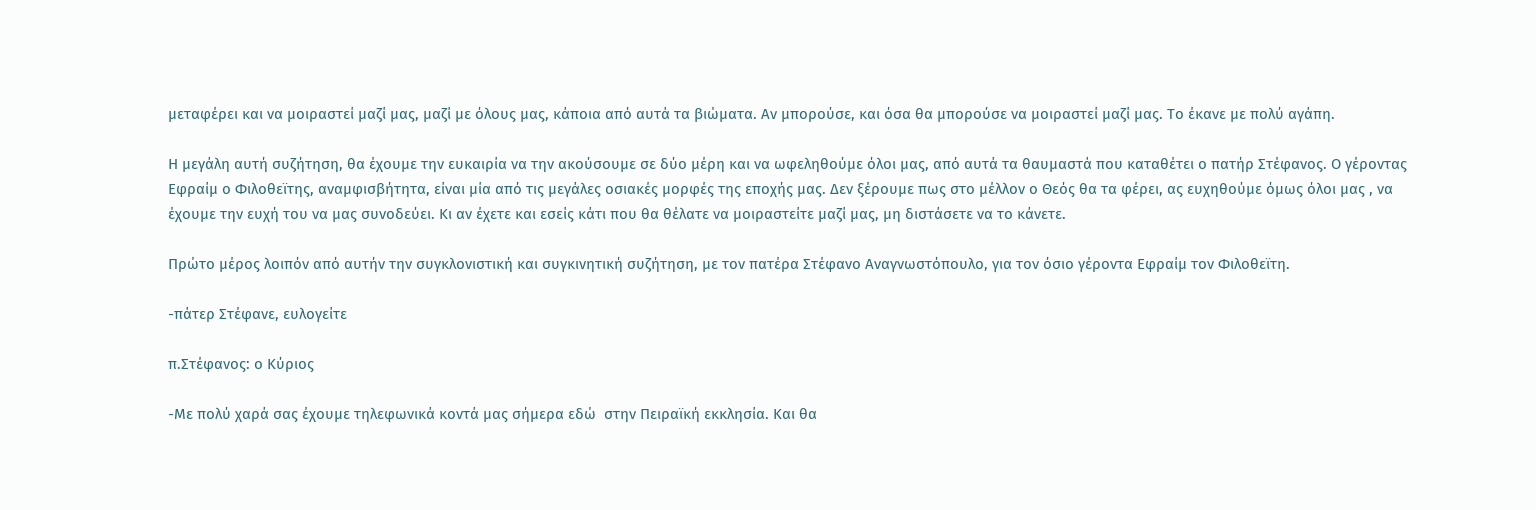μεταφέρει και να μοιραστεί μαζί μας, μαζί με όλους μας, κάποια από αυτά τα βιώματα. Αν μπορούσε, και όσα θα μπορούσε να μοιραστεί μαζί μας. Το έκανε με πολύ αγάπη.

Η μεγάλη αυτή συζήτηση, θα έχουμε την ευκαιρία να την ακούσουμε σε δύο μέρη και να ωφεληθούμε όλοι μας, από αυτά τα θαυμαστά που καταθέτει ο πατήρ Στέφανος. Ο γέροντας Εφραίμ ο Φιλοθεϊτης, αναμφισβήτητα, είναι μία από τις μεγάλες οσιακές μορφές της εποχής μας. Δεν ξέρουμε πως στο μέλλον ο Θεός θα τα φέρει, ας ευχηθούμε όμως όλοι μας , να έχουμε την ευχή του να μας συνοδεύει. Κι αν έχετε και εσείς κάτι που θα θέλατε να μοιραστείτε μαζί μας, μη διστάσετε να το κάνετε.

Πρώτο μέρος λοιπόν από αυτήν την συγκλονιστική και συγκινητική συζήτηση, με τον πατέρα Στέφανο Αναγνωστόπουλο, για τον όσιο γέροντα Εφραίμ τον Φιλοθεϊτη.

-πάτερ Στέφανε, ευλογείτε

π.Στέφανος: ο Κύριος

-Με πολύ χαρά σας έχουμε τηλεφωνικά κοντά μας σήμερα εδώ  στην Πειραϊκή εκκλησία. Και θα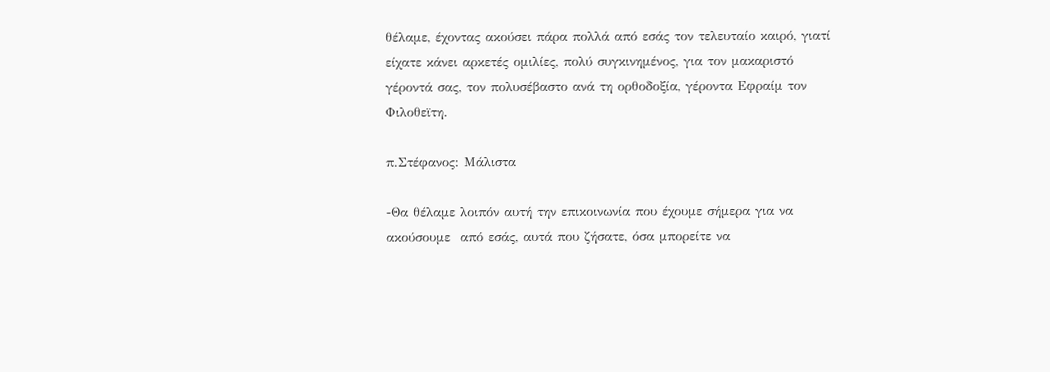θέλαμε, έχοντας ακούσει πάρα πολλά από εσάς τον τελευταίο καιρό, γιατί είχατε κάνει αρκετές ομιλίες, πολύ συγκινημένος, για τον μακαριστό γέροντά σας, τον πολυσέβαστο ανά τη ορθοδοξία, γέροντα Εφραίμ τον Φιλοθεϊτη.

π.Στέφανος: Μάλιστα

-Θα θέλαμε λοιπόν αυτή την επικοινωνία που έχουμε σήμερα για να ακούσουμε  από εσάς, αυτά που ζήσατε, όσα μπορείτε να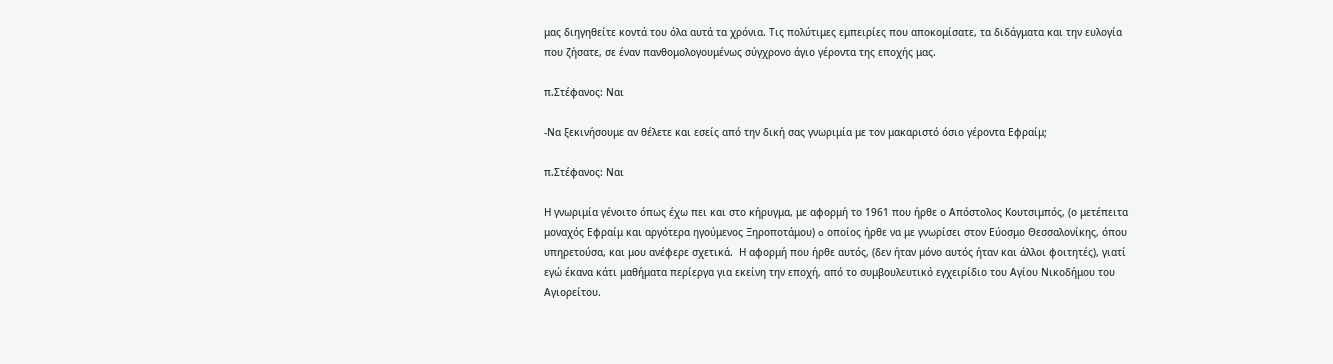μας διηγηθείτε κοντά του όλα αυτά τα χρόνια. Τις πολύτιμες εμπειρίες που αποκομίσατε, τα διδάγματα και την ευλογία που ζήσατε, σε έναν πανθομολογουμένως σύγχρονο άγιο γέροντα της εποχής μας.

π.Στέφανος: Ναι

-Να ξεκινήσουμε αν θέλετε και εσείς από την δική σας γνωριμία με τον μακαριστό όσιο γέροντα Εφραίμ;

π.Στέφανος: Ναι

Η γνωριμία γένοιτο όπως έχω πει και στο κήρυγμα, με αφορμή το 1961 που ήρθε ο Απόστολος Κουτσιμπός, (ο μετέπειτα μοναχός Εφραίμ και αργότερα ηγούμενος Ξηροποτάμου) o οποίος ήρθε να με γνωρίσει στον Εύοσμο Θεσσαλονίκης, όπου υπηρετούσα, και μου ανέφερε σχετικά.  Η αφορμή που ήρθε αυτός, (δεν ήταν μόνο αυτός ήταν και άλλοι φοιτητές), γιατί εγώ έκανα κάτι μαθήματα περίεργα για εκείνη την εποχή, από το συμβουλευτικό εγχειρίδιο του Αγίου Νικοδήμου του Αγιορείτου.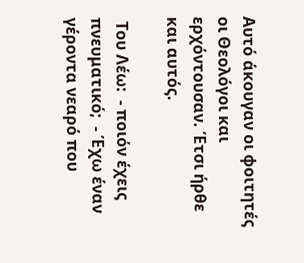Αυτό άκουγαν οι φοιτητές οι Θεολόγοι και ερχόντουσαν. Έτσι ήρθε και αυτός.

 Του Λέω:  - ποιόν έχεις πνευματικό;  - Έχω έναν γέροντα νεαρό που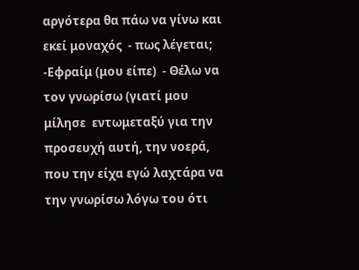αργότερα θα πάω να γίνω και εκεί μοναχός  - πως λέγεται;  -Εφραίμ (μου είπε)  - Θέλω να τον γνωρίσω (γιατί μου μίλησε  εντωμεταξύ για την προσευχή αυτή, την νοερά, που την είχα εγώ λαχτάρα να την γνωρίσω λόγω του ότι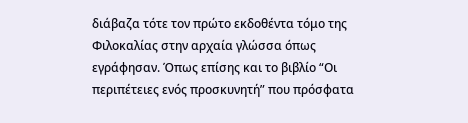διάβαζα τότε τον πρώτο εκδοθέντα τόμο της Φιλοκαλίας στην αρχαία γλώσσα όπως εγράφησαν. Όπως επίσης και το βιβλίο “Οι περιπέτειες ενός προσκυνητή” που πρόσφατα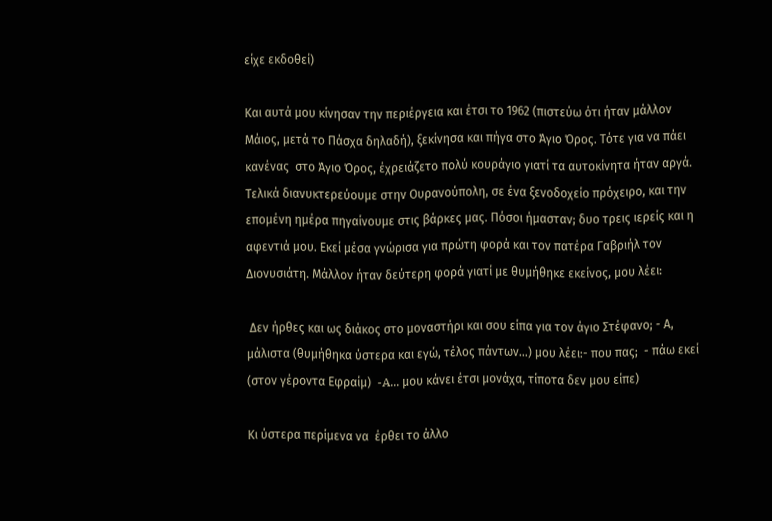είχε εκδοθεί)

Και αυτά μου κίνησαν την περιέργεια και έτσι το 1962 (πιστεύω ότι ήταν μάλλον Μάιος, μετά το Πάσχα δηλαδή), ξεκίνησα και πήγα στο Άγιο Όρος. Τότε για να πάει κανένας  στο Άγιο Όρος, έχρειάζετο πολύ κουράγιο γιατί τα αυτοκίνητα ήταν αργά. Τελικά διανυκτερεύουμε στην Ουρανούπολη, σε ένα ξενοδοχείο πρόχειρο, και την επομένη ημέρα πηγαίνουμε στις βάρκες μας. Πόσοι ήμασταν; δυο τρεις ιερείς και η αφεντιά μου. Εκεί μέσα γνώρισα για πρώτη φορά και τον πατέρα Γαβριήλ τον Διονυσιάτη. Μάλλον ήταν δεύτερη φορά γιατί με θυμήθηκε εκείνος, μου λέει:

 Δεν ήρθες και ως διάκος στο μοναστήρι και σου είπα για τον άγιο Στέφανο; - Α, μάλιστα (θυμήθηκα ύστερα και εγώ, τέλος πάντων…) μου λέει:- που πας;  - πάω εκεί  (στον γέροντα Εφραίμ)  -A... μου κάνει έτσι μονάχα, τίποτα δεν μου είπε)

Κι ύστερα περίμενα να  έρθει το άλλο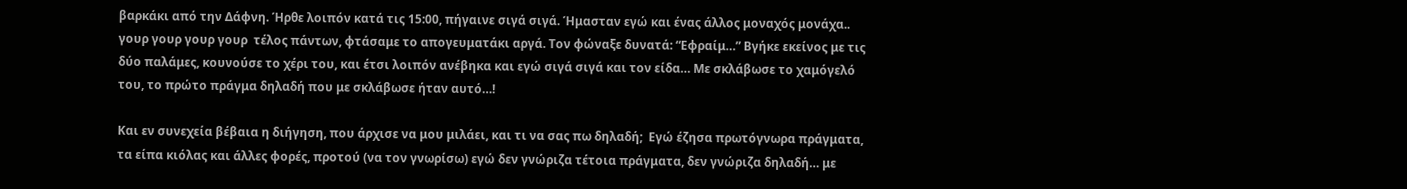βαρκάκι από την Δάφνη. Ήρθε λοιπόν κατά τις 15:00, πήγαινε σιγά σιγά. Ήμασταν εγώ και ένας άλλος μοναχός μονάχα.. γουρ γουρ γουρ γουρ  τέλος πάντων, φτάσαμε το απογευματάκι αργά. Τον φώναξε δυνατά: “Εφραίμ…” Βγήκε εκείνος με τις δύο παλάμες, κουνούσε το χέρι του, και έτσι λοιπόν ανέβηκα και εγώ σιγά σιγά και τον είδα… Με σκλάβωσε το χαμόγελό του, το πρώτο πράγμα δηλαδή που με σκλάβωσε ήταν αυτό…!

Και εν συνεχεία βέβαια η διήγηση, που άρχισε να μου μιλάει, και τι να σας πω δηλαδή;  Εγώ έζησα πρωτόγνωρα πράγματα, τα είπα κιόλας και άλλες φορές, πρoτού (να τον γνωρίσω) εγώ δεν γνώριζα τέτοια πράγματα, δεν γνώριζα δηλαδή… με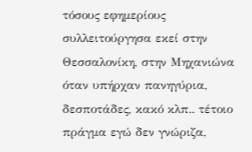τόσους εφημερίους συλλειτούργησα εκεί στην Θεσσαλονίκη, στην Μηχανιώνα όταν υπήρχαν πανηγύρια, δεσποτάδες, κακό κλπ.. τέτοιο πράγμα εγώ δεν γνώριζα,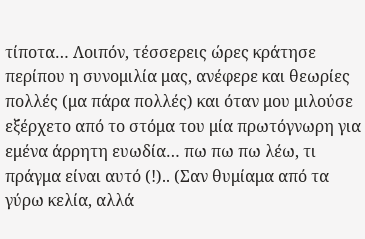τίποτα… Λοιπόν, τέσσερεις ώρες κράτησε περίπου η συνομιλία μας, ανέφερε και θεωρίες πολλές (μα πάρα πολλές) και όταν μου μιλούσε εξέρχετο από το στόμα του μία πρωτόγνωρη για εμένα άρρητη ευωδία… πω πω πω λέω, τι πράγμα είναι αυτό (!).. (Σαν θυμίαμα από τα γύρω κελία, αλλά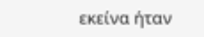εκείνα ήταν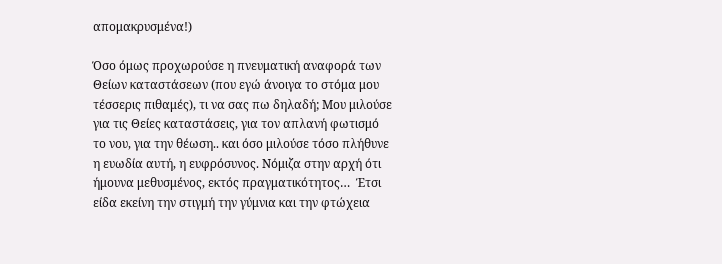απομακρυσμένα!)

Όσο όμως προχωρούσε η πνευματική αναφορά των Θείων καταστάσεων (που εγώ άνοιγα το στόμα μου τέσσερις πιθαμές), τι να σας πω δηλαδή; Μου μιλούσε για τις Θείες καταστάσεις, για τον απλανή φωτισμό το νου, για την θέωση.. και όσο μιλούσε τόσο πλήθυνε η ευωδία αυτή, η ευφρόσυνος. Νόμιζα στην αρχή ότι ήμουνα μεθυσμένος, εκτός πραγματικότητος…  Έτσι είδα εκείνη την στιγμή την γύμνια και την φτώχεια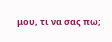μου, τι να σας πω;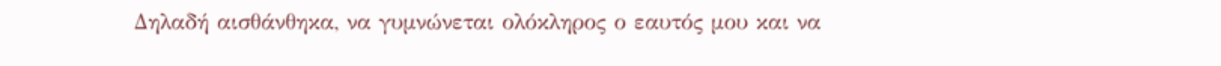Δηλαδή αισθάνθηκα, να γυμνώνεται ολόκληρος ο εαυτός μου και να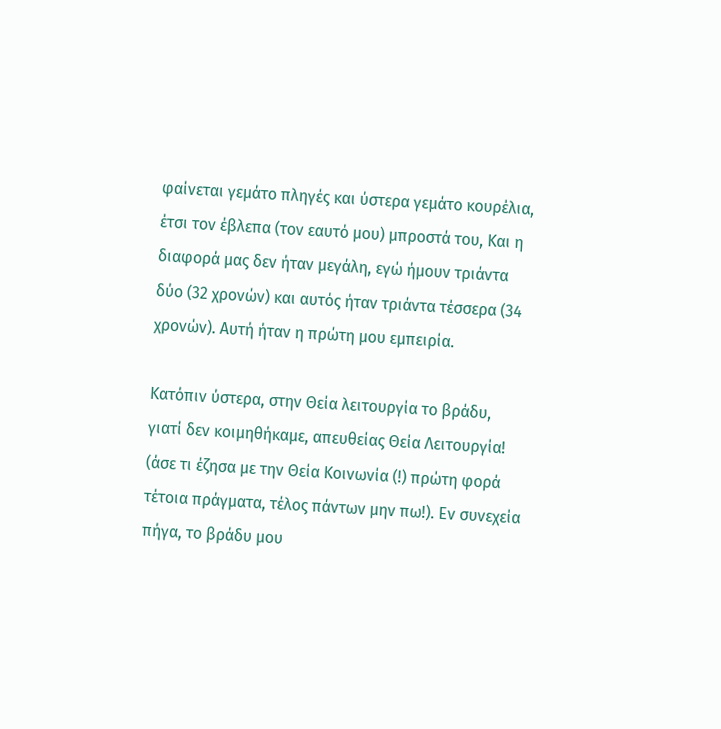φαίνεται γεμάτο πληγές και ύστερα γεμάτο κουρέλια, έτσι τον έβλεπα (τον εαυτό μου) μπροστά του, Και η διαφορά μας δεν ήταν μεγάλη, εγώ ήμουν τριάντα δύο (32 χρονών) και αυτός ήταν τριάντα τέσσερα (34 χρονών). Αυτή ήταν η πρώτη μου εμπειρία.

Κατόπιν ύστερα, στην Θεία λειτουργία το βράδυ, γιατί δεν κοιμηθήκαμε, απευθείας Θεία Λειτουργία! (άσε τι έζησα με την Θεία Κοινωνία (!) πρώτη φορά τέτοια πράγματα, τέλος πάντων μην πω!). Εν συνεχεία πήγα, το βράδυ μου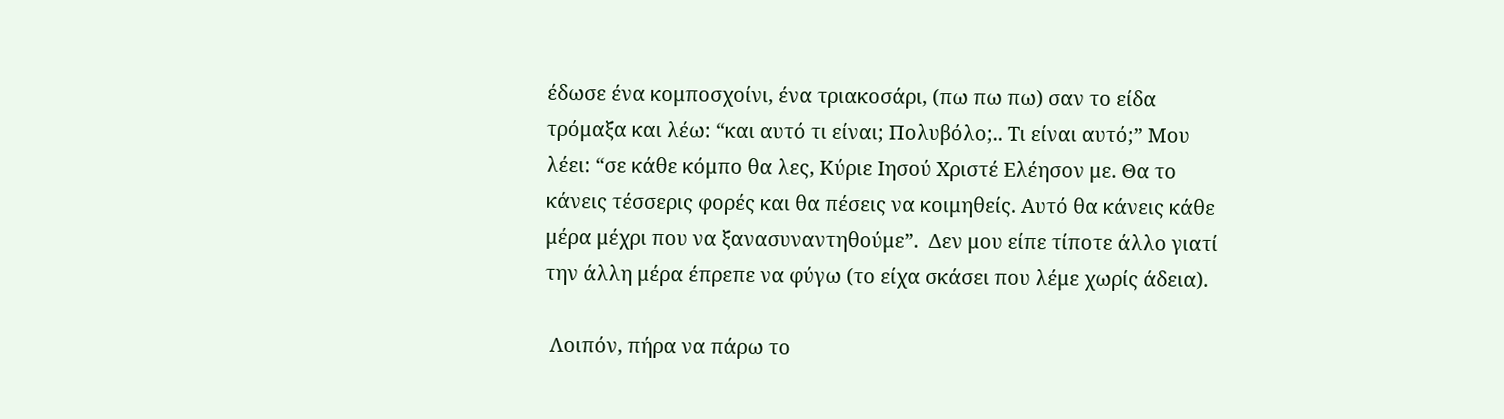έδωσε ένα κομποσχοίνι, ένα τριακοσάρι, (πω πω πω) σαν το είδα τρόμαξα και λέω: “και αυτό τι είναι; Πολυβόλο;.. Τι είναι αυτό;” Μου λέει: “σε κάθε κόμπο θα λες, Κύριε Ιησού Χριστέ Ελέησον με. Θα το κάνεις τέσσερις φορές και θα πέσεις να κοιμηθείς. Αυτό θα κάνεις κάθε μέρα μέχρι που να ξανασυναντηθούμε”.  Δεν μου είπε τίποτε άλλο γιατί την άλλη μέρα έπρεπε να φύγω (το είχα σκάσει που λέμε χωρίς άδεια).

 Λοιπόν, πήρα να πάρω το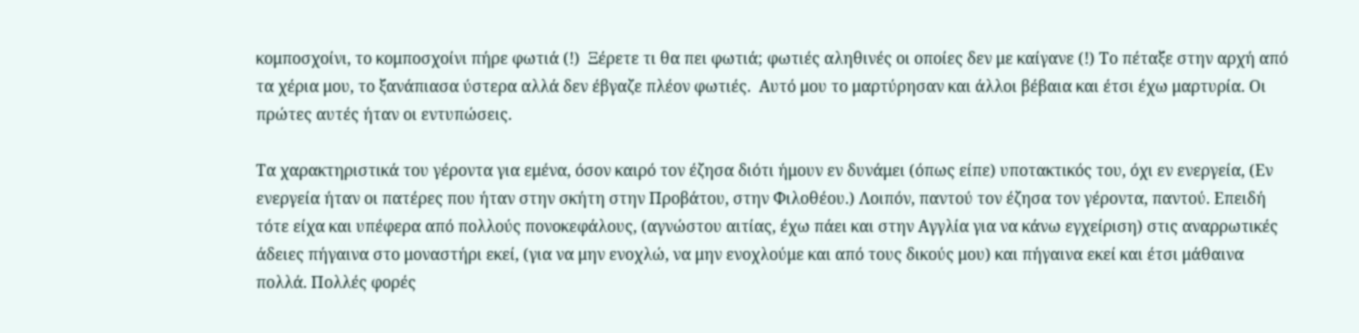κομποσχοίνι, το κομποσχοίνι πήρε φωτιά (!)  Ξέρετε τι θα πει φωτιά; φωτιές αληθινές οι οποίες δεν με καίγανε (!) Το πέταξε στην αρχή από τα χέρια μου, το ξανάπιασα ύστερα αλλά δεν έβγαζε πλέον φωτιές.  Αυτό μου το μαρτύρησαν και άλλοι βέβαια και έτσι έχω μαρτυρία. Οι πρώτες αυτές ήταν οι εντυπώσεις.

Τα χαρακτηριστικά του γέροντα για εμένα, όσον καιρό τον έζησα διότι ήμουν εν δυνάμει (όπως είπε) υποτακτικός του, όχι εν ενεργεία, (Εν ενεργεία ήταν οι πατέρες που ήταν στην σκήτη στην Προβάτου, στην Φιλοθέου.) Λοιπόν, παντού τον έζησα τον γέροντα, παντού. Επειδή τότε είχα και υπέφερα από πολλούς πονοκεφάλους, (αγνώστου αιτίας, έχω πάει και στην Αγγλία για να κάνω εγχείριση) στις αναρρωτικές άδειες πήγαινα στο μοναστήρι εκεί, (για να μην ενοχλώ, να μην ενοχλούμε και από τους δικούς μου) και πήγαινα εκεί και έτσι μάθαινα πολλά. Πολλές φορές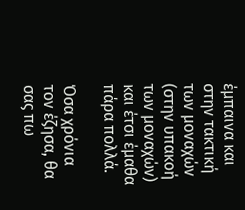έμπαινα και στην τακτική των μοναχών (στην υπακοή των μοναχών) και έτσι έμαθα πάρα πολλά.

Όσα χρόνια τον έζησα, θα σας πω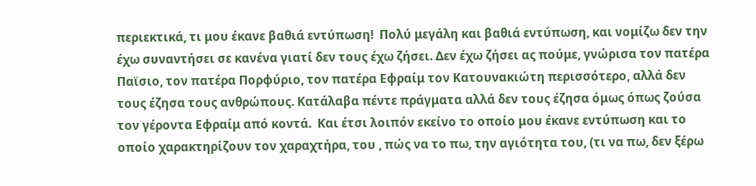περιεκτικά, τι μου έκανε βαθιά εντύπωση!  Πολύ μεγάλη και βαθιά εντύπωση, και νομίζω δεν την έχω συναντήσει σε κανένα γιατί δεν τους έχω ζήσει. Δεν έχω ζήσει ας πούμε, γνώρισα τον πατέρα Παϊσιο, τον πατέρα Πορφύριο, τον πατέρα Εφραίμ τον Κατουνακιώτη περισσότερο, αλλά δεν τους έζησα τους ανθρώπους. Κατάλαβα πέντε πράγματα αλλά δεν τους έζησα όμως όπως ζούσα τον γέροντα Εφραίμ από κοντά.  Και έτσι λοιπόν εκείνο το οποίο μου έκανε εντύπωση και το οποίο χαρακτηρίζουν τον χαραχτήρα, του , πώς να το πω, την αγιότητα του, (τι να πω, δεν ξέρω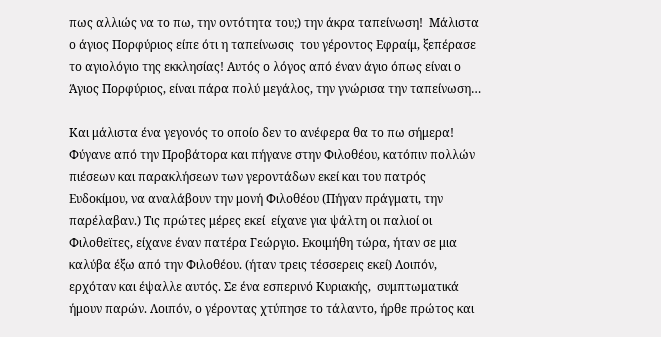πως αλλιώς να το πω, την οντότητα του;) την άκρα ταπείνωση!  Μάλιστα ο άγιος Πορφύριος είπε ότι η ταπείνωσις  του γέροντος Εφραίμ, ξεπέρασε το αγιολόγιο της εκκλησίας! Αυτός ο λόγος από έναν άγιο όπως είναι ο Άγιος Πορφύριος, είναι πάρα πολύ μεγάλος, την γνώρισα την ταπείνωση…

Και μάλιστα ένα γεγονός το οποίο δεν το ανέφερα θα το πω σήμερα! Φύγανε από την Προβάτορα και πήγανε στην Φιλοθέου, κατόπιν πολλών πιέσεων και παρακλήσεων των γεροντάδων εκεί και του πατρός Ευδοκίμου, να αναλάβουν την μονή Φιλοθέου (Πήγαν πράγματι, την παρέλαβαν.) Τις πρώτες μέρες εκεί  είχανε για ψάλτη οι παλιοί οι Φιλοθεϊτες, είχανε έναν πατέρα Γεώργιο. Εκοιμήθη τώρα, ήταν σε μια καλύβα έξω από την Φιλοθέου. (ήταν τρεις τέσσερεις εκεί) Λοιπόν, ερχόταν και έψαλλε αυτός. Σε ένα εσπερινό Κυριακής,  συμπτωματικά ήμουν παρών. Λοιπόν, ο γέροντας χτύπησε το τάλαντο, ήρθε πρώτος και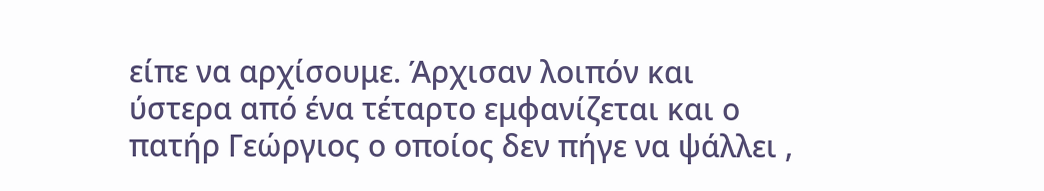είπε να αρχίσουμε. Άρχισαν λοιπόν και ύστερα από ένα τέταρτο εμφανίζεται και ο πατήρ Γεώργιος ο οποίος δεν πήγε να ψάλλει ,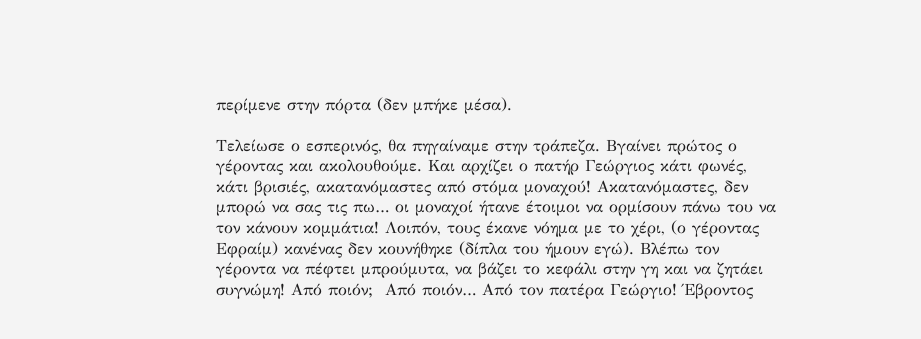περίμενε στην πόρτα (δεν μπήκε μέσα).

Τελείωσε ο εσπερινός, θα πηγαίναμε στην τράπεζα. Βγαίνει πρώτος ο γέροντας και ακολουθούμε. Και αρχίζει ο πατήρ Γεώργιος κάτι φωνές, κάτι βρισιές, ακατανόμαστες από στόμα μοναχού! Ακατανόμαστες, δεν μπορώ να σας τις πω… οι μοναχοί ήτανε έτοιμοι να ορμίσουν πάνω του να τον κάνουν κομμάτια! Λοιπόν, τους έκανε νόημα με το χέρι, (ο γέροντας Εφραίμ) κανένας δεν κουνήθηκε (δίπλα του ήμουν εγώ). Βλέπω τον γέροντα να πέφτει μπρούμυτα, να βάζει το κεφάλι στην γη και να ζητάει συγνώμη! Από ποιόν;  Από ποιόν… Από τον πατέρα Γεώργιο! Έβροντος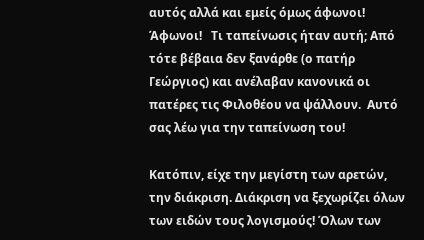αυτός αλλά και εμείς όμως άφωνοι! Άφωνοι!   Τι ταπείνωσις ήταν αυτή; Από τότε βέβαια δεν ξανάρθε (ο πατήρ Γεώργιος) και ανέλαβαν κανονικά οι πατέρες τις Φιλοθέου να ψάλλουν.  Αυτό σας λέω για την ταπείνωση του!

Κατόπιν, είχε την μεγίστη των αρετών, την διάκριση. Διάκριση να ξεχωρίζει όλων των ειδών τους λογισμούς! Όλων των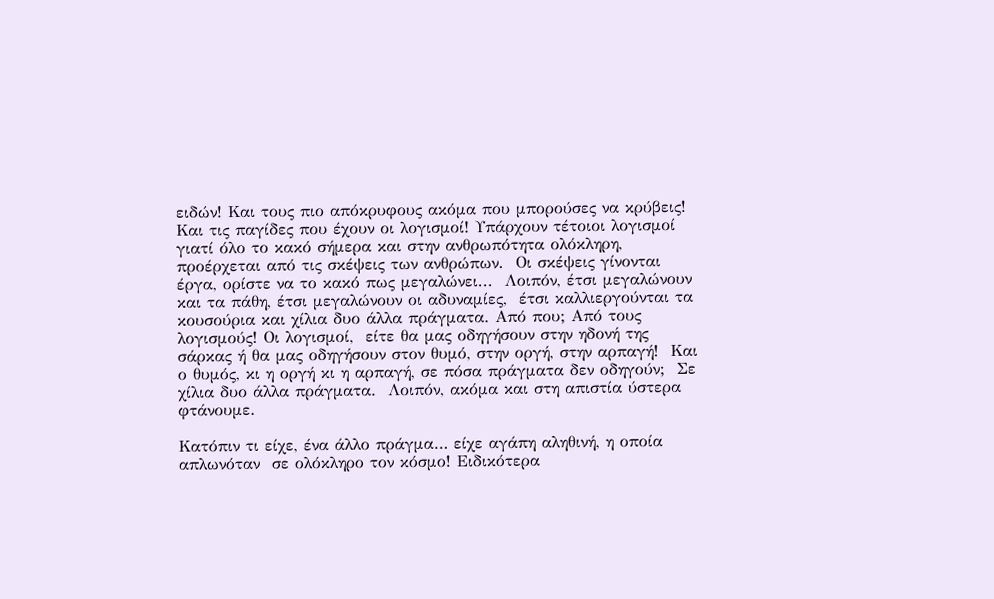ειδών! Και τους πιο απόκρυφους ακόμα που μπορούσες να κρύβεις! Και τις παγίδες που έχουν οι λογισμοί! Υπάρχουν τέτοιοι λογισμοί γιατί όλο το κακό σήμερα και στην ανθρωπότητα ολόκληρη, προέρχεται από τις σκέψεις των ανθρώπων.  Οι σκέψεις γίνονται έργα, ορίστε να το κακό πως μεγαλώνει...  Λοιπόν, έτσι μεγαλώνουν και τα πάθη, έτσι μεγαλώνουν οι αδυναμίες,  έτσι καλλιεργούνται τα κουσούρια και χίλια δυο άλλα πράγματα. Από που; Από τους λογισμούς! Οι λογισμοί,  είτε θα μας οδηγήσουν στην ηδονή της σάρκας ή θα μας οδηγήσουν στον θυμό, στην οργή, στην αρπαγή!  Και ο θυμός, κι η οργή κι η αρπαγή, σε πόσα πράγματα δεν οδηγούν;  Σε χίλια δυο άλλα πράγματα.  Λοιπόν, ακόμα και στη απιστία ύστερα φτάνουμε.

Κατόπιν τι είχε, ένα άλλο πράγμα… είχε αγάπη αληθινή, η οποία απλωνόταν  σε ολόκληρο τον κόσμο! Ειδικότερα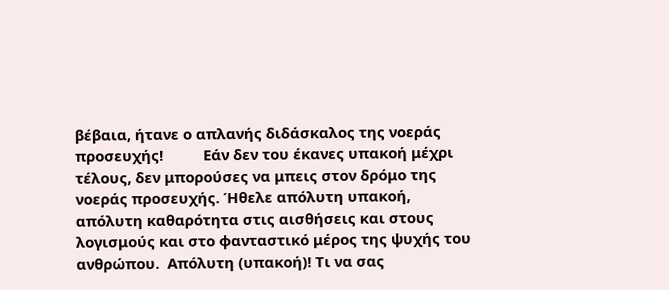βέβαια, ήτανε ο απλανής διδάσκαλος της νοεράς προσευχής!          Εάν δεν του έκανες υπακοή μέχρι τέλους, δεν μπορούσες να μπεις στον δρόμο της νοεράς προσευχής. Ήθελε απόλυτη υπακοή, απόλυτη καθαρότητα στις αισθήσεις και στους λογισμούς και στο φανταστικό μέρος της ψυχής του ανθρώπου.  Απόλυτη (υπακοή)! Τι να σας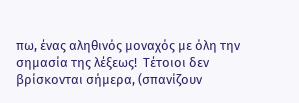πω, ένας αληθινός μοναχός με όλη την σημασία της λέξεως!  Τέτοιοι δεν βρίσκονται σήμερα, (σπανίζουν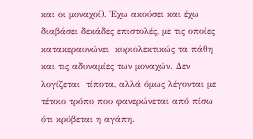και οι μοναχοί). Έχω ακούσει και έχω διαβάσει δεκάδες επιστολές, με τις οποίες κατακεραυνώνει  κυριολεκτικώς τα πάθη και τις αδυναμίες των μοναχών. Δεν λογίζεται  τίποτα, αλλά όμως λέγονται με τέτοιο τρόπο που φανερώνεται από πίσω ότι κρύβεται η αγάπη.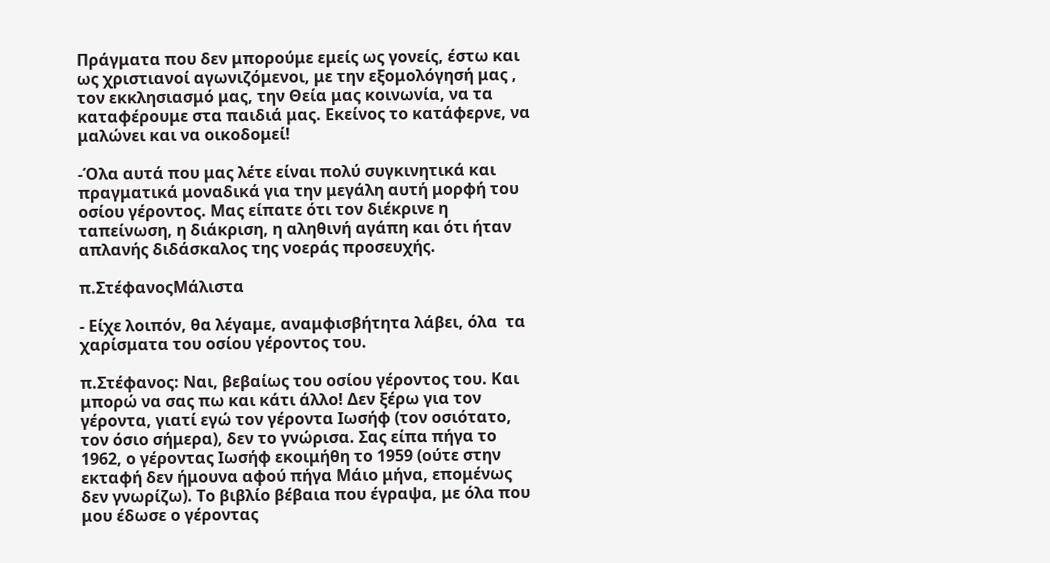Πράγματα που δεν μπορούμε εμείς ως γονείς, έστω και ως χριστιανοί αγωνιζόμενοι, με την εξομολόγησή μας , τον εκκλησιασμό μας, την Θεία μας κοινωνία, να τα καταφέρουμε στα παιδιά μας. Εκείνος το κατάφερνε, να μαλώνει και να οικοδομεί!

-Όλα αυτά που μας λέτε είναι πολύ συγκινητικά και πραγματικά μοναδικά για την μεγάλη αυτή μορφή του οσίου γέροντος. Μας είπατε ότι τον διέκρινε η ταπείνωση, η διάκριση, η αληθινή αγάπη και ότι ήταν απλανής διδάσκαλος της νοεράς προσευχής.

π.ΣτέφανοςΜάλιστα

- Είχε λοιπόν, θα λέγαμε, αναμφισβήτητα λάβει, όλα  τα χαρίσματα του οσίου γέροντος του.

π.Στέφανος: Ναι, βεβαίως του οσίου γέροντος του. Και μπορώ να σας πω και κάτι άλλο! Δεν ξέρω για τον γέροντα, γιατί εγώ τον γέροντα Ιωσήφ (τον οσιότατο, τον όσιο σήμερα), δεν το γνώρισα. Σας είπα πήγα το 1962, ο γέροντας Ιωσήφ εκοιμήθη το 1959 (ούτε στην εκταφή δεν ήμουνα αφού πήγα Μάιο μήνα, επομένως δεν γνωρίζω). Το βιβλίο βέβαια που έγραψα, με όλα που μου έδωσε ο γέροντας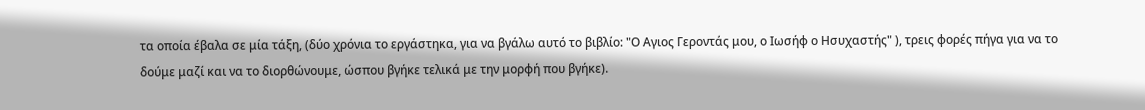τα οποία έβαλα σε μία τάξη, (δύο χρόνια το εργάστηκα, για να βγάλω αυτό το βιβλίο: "Ο Αγιος Γεροντάς μου, ο Ιωσήφ ο Ησυχαστής" ), τρεις φορές πήγα για να το δούμε μαζί και να το διορθώνουμε, ώσπου βγήκε τελικά με την μορφή που βγήκε).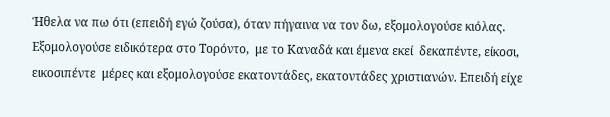Ήθελα να πω ότι (επειδή εγώ ζούσα), όταν πήγαινα να τον δω, εξομολογούσε κιόλας.  Εξομολογούσε ειδικότερα στο Τορόντο,  με το Καναδά και έμενα εκεί  δεκαπέντε, είκοσι, εικοσιπέντε  μέρες και εξομολογούσε εκατοντάδες, εκατοντάδες χριστιανών. Επειδή είχε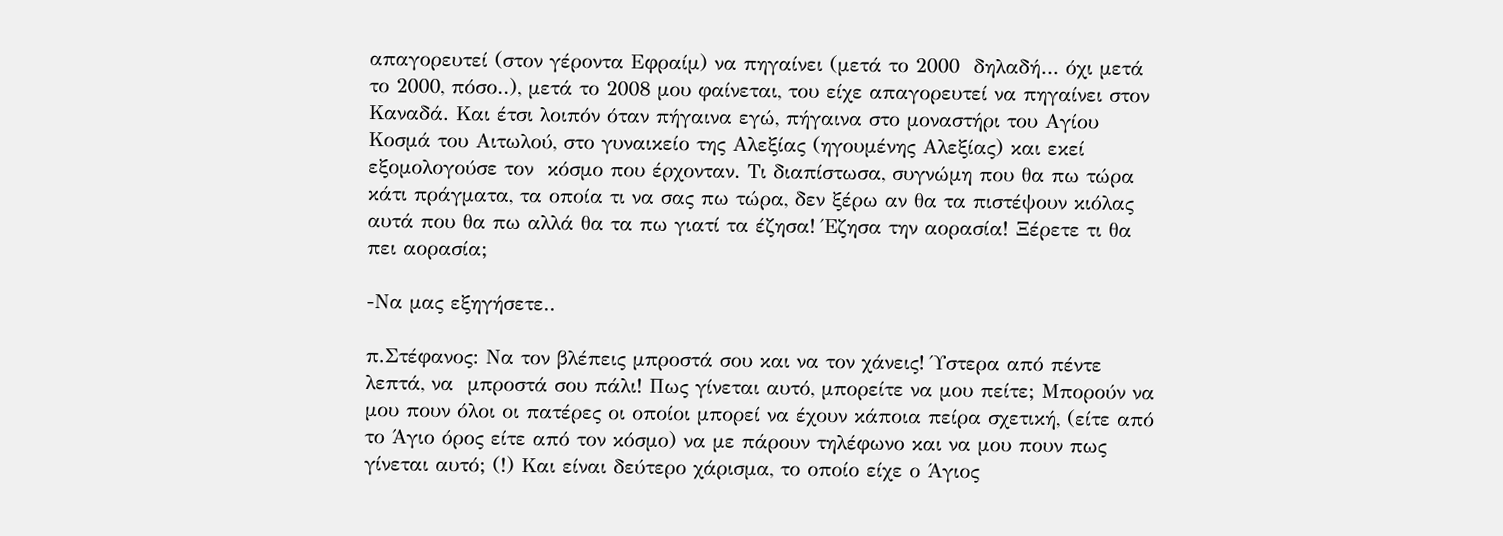απαγορευτεί (στον γέροντα Εφραίμ) να πηγαίνει (μετά το 2000  δηλαδή… όχι μετά το 2000, πόσο..), μετά το 2008 μου φαίνεται, του είχε απαγορευτεί να πηγαίνει στον Καναδά. Και έτσι λοιπόν όταν πήγαινα εγώ, πήγαινα στο μοναστήρι του Αγίου Κοσμά του Αιτωλού, στο γυναικείο της Αλεξίας (ηγουμένης Αλεξίας) και εκεί εξομολογούσε τον  κόσμο που έρχονταν. Τι διαπίστωσα, συγνώμη που θα πω τώρα κάτι πράγματα, τα οποία τι να σας πω τώρα, δεν ξέρω αν θα τα πιστέψουν κιόλας αυτά που θα πω αλλά θα τα πω γιατί τα έζησα! Έζησα την αορασία! Ξέρετε τι θα πει αορασία;

-Να μας εξηγήσετε..

π.Στέφανος: Να τον βλέπεις μπροστά σου και να τον χάνεις! Ύστερα από πέντε λεπτά, να  μπροστά σου πάλι! Πως γίνεται αυτό, μπορείτε να μου πείτε; Μπορούν να μου πουν όλοι οι πατέρες οι οποίοι μπορεί να έχουν κάποια πείρα σχετική, (είτε από το Άγιο όρος είτε από τον κόσμο) να με πάρουν τηλέφωνο και να μου πουν πως γίνεται αυτό; (!) Και είναι δεύτερο χάρισμα, το οποίο είχε ο Άγιος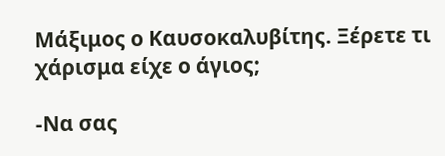Μάξιμος ο Καυσοκαλυβίτης. Ξέρετε τι χάρισμα είχε ο άγιος;

-Να σας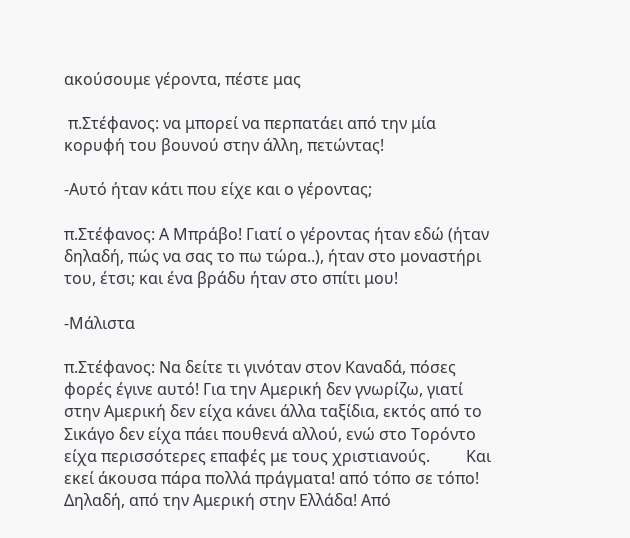ακούσουμε γέροντα, πέστε μας

 π.Στέφανος: να μπορεί να περπατάει από την μία κορυφή του βουνού στην άλλη, πετώντας!

-Αυτό ήταν κάτι που είχε και ο γέροντας;

π.Στέφανος: Α Μπράβο! Γιατί ο γέροντας ήταν εδώ (ήταν δηλαδή, πώς να σας το πω τώρα..), ήταν στο μοναστήρι του, έτσι; και ένα βράδυ ήταν στο σπίτι μου!

-Μάλιστα

π.Στέφανος: Να δείτε τι γινόταν στον Καναδά, πόσες φορές έγινε αυτό! Για την Αμερική δεν γνωρίζω, γιατί στην Αμερική δεν είχα κάνει άλλα ταξίδια, εκτός από το Σικάγο δεν είχα πάει πουθενά αλλού, ενώ στο Τορόντο είχα περισσότερες επαφές με τους χριστιανούς.         Και εκεί άκουσα πάρα πολλά πράγματα! από τόπο σε τόπο! Δηλαδή, από την Αμερική στην Ελλάδα! Από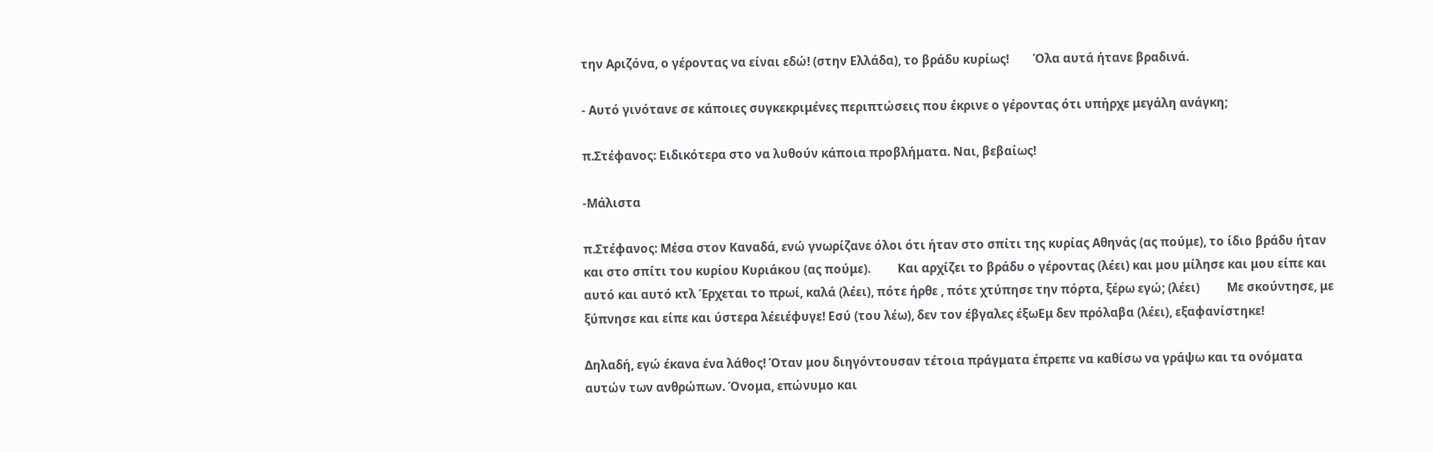την Αριζόνα, ο γέροντας να είναι εδώ! (στην Ελλάδα), το βράδυ κυρίως!        Όλα αυτά ήτανε βραδινά.

- Αυτό γινότανε σε κάποιες συγκεκριμένες περιπτώσεις που έκρινε ο γέροντας ότι υπήρχε μεγάλη ανάγκη;

π.Στέφανος: Ειδικότερα στο να λυθούν κάποια προβλήματα. Ναι, βεβαίως!

-Μάλιστα

π.Στέφανος: Μέσα στον Καναδά, ενώ γνωρίζανε όλοι ότι ήταν στο σπίτι της κυρίας Αθηνάς (ας πούμε), το ίδιο βράδυ ήταν και στο σπίτι του κυρίου Κυριάκου (ας πούμε).         Και αρχίζει το βράδυ ο γέροντας (λέει) και μου μίλησε και μου είπε και αυτό και αυτό κτλ Έρχεται το πρωί, καλά (λέει), πότε ήρθε , πότε χτύπησε την πόρτα, ξέρω εγώ; (λέει)         Mε σκούντησε, με ξύπνησε και είπε και ύστερα λέειέφυγε! Εσύ (του λέω), δεν τον έβγαλες έξωΕμ δεν πρόλαβα (λέει), εξαφανίστηκε!

Δηλαδή, εγώ έκανα ένα λάθος! Όταν μου διηγόντουσαν τέτοια πράγματα έπρεπε να καθίσω να γράψω και τα ονόματα αυτών των ανθρώπων. Όνομα, επώνυμο και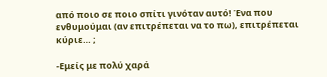από ποιο σε ποιο σπίτι γινόταν αυτό! Ένα που ενθυμούμαι (αν επιτρέπεται να το πω), επιτρέπεται κύριε… ;

-Εμείς με πολύ χαρά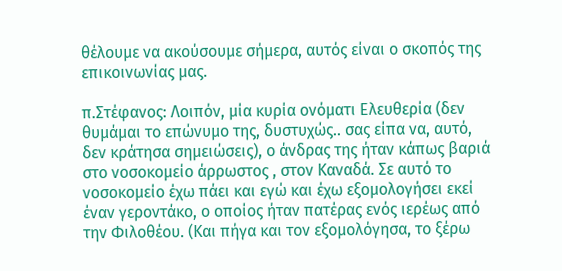θέλουμε να ακούσουμε σήμερα, αυτός είναι ο σκοπός της επικοινωνίας μας.

π.Στέφανος: Λοιπόν, μία κυρία ονόματι Ελευθερία (δεν θυμάμαι το επώνυμο της, δυστυχώς.. σας είπα να, αυτό, δεν κράτησα σημειώσεις), ο άνδρας της ήταν κάπως βαριά στο νοσοκομείο άρρωστος , στον Καναδά. Σε αυτό το νοσοκομείο έχω πάει και εγώ και έχω εξομολογήσει εκεί έναν γεροντάκο, ο οποίος ήταν πατέρας ενός ιερέως από την Φιλοθέου. (Και πήγα και τον εξομολόγησα, το ξέρω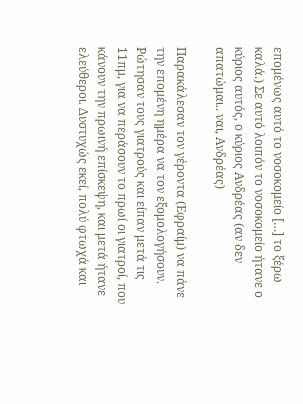επομένως αυτό το νοσοκομείο […] το ξέρω καλά.) Σε αυτό λοιπόν το νοσοκομείο ήτανε ο κύριος αυτός, ο κύριος Ανδρέας (αν δεν απατώμαι.. ναι, Ανδρέας)

Παρακάλεσαν τον γέροντα (Εφραίμ) να πάνε την επομένη ημέρα να τον εξομολογήσουν. Ρώτησαν τους γιατρούς και είπαν μετά τις 11πμ, για να περάσουν το πρωί οι γιατροί, που κάνουν την πρωινή επίσκεψη, και μετά ήτανε ελεύθεροι. Δυστυχώς εκεί, πολύ φτωχά και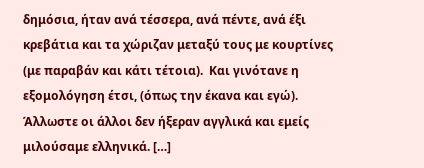δημόσια, ήταν ανά τέσσερα, ανά πέντε, ανά έξι κρεβάτια και τα χώριζαν μεταξύ τους με κουρτίνες (με παραβάν και κάτι τέτοια).  Και γινότανε η εξομολόγηση έτσι, (όπως την έκανα και εγώ). Άλλωστε οι άλλοι δεν ήξεραν αγγλικά και εμείς μιλούσαμε ελληνικά. […]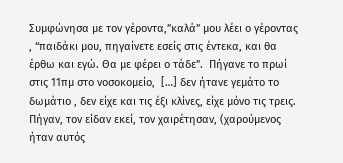Συμφώνησα με τον γέροντα,”καλά” μου λέει ο γέροντας , “παιδάκι μου, πηγαίνετε εσείς στις έντεκα, και θα έρθω και εγώ. Θα με φέρει ο τάδε”.  Πήγανε το πρωί στις 11πμ στο νοσοκομείο,  […] δεν ήτανε γεμάτο το δωμάτιο , δεν είχε και τις έξι κλίνες, είχε μόνο τις τρεις. Πήγαν, τον είδαν εκεί, τον χαιρέτησαν, (χαρούμενος ήταν αυτός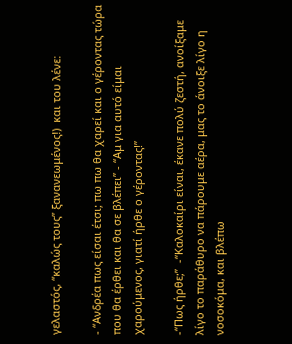γελαστός, “καλώς τους” ξανανεωμένος!)  και του λένε:

- “Ανδρέα πως είσαι έτσι; πω πω θα χαρεί και ο γέροντας τώρα που θα έρθει και θα σε βλέπει” - “Αμ για αυτό είμαι χαρούμενος, γιατί ήρθε ο γέροντας!”

-“Πως ήρθε;”  -“Καλοκαίρι είναι, έκανε πολύ ζεστή, ανοίξαμε λίγο το παράθυρο να πάρουμε αέρα, μας το άνοιξε λίγο η νοσοκόμα, και βλέπω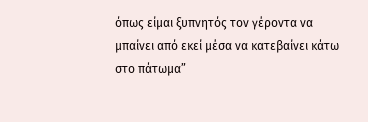όπως είμαι ξυπνητός τον γέροντα να μπαίνει από εκεί μέσα να κατεβαίνει κάτω στο πάτωμα”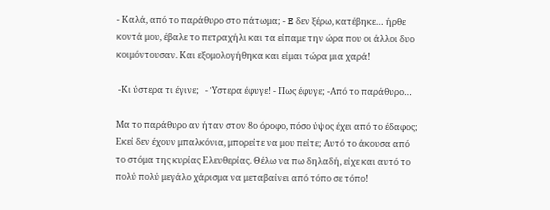- Καλά, από το παράθυρο στο πάτωμα; - E δεν ξέρω, κατέβηκε… ήρθε κοντά μου, έβαλε το πετραχήλι και τα είπαμε την ώρα που οι άλλοι δυο κοιμόντουσαν. Και εξομολογήθηκα και είμαι τώρα μια χαρά!

 -Κι ύστερα τι έγινε;   - Ύστερα έφυγε! - Πως έφυγε; -Από το παράθυρο…

Μα το παράθυρο αν ήταν στον 8ο όροφο, πόσο ύψος έχει από το έδαφος; Εκεί δεν έχουν μπαλκόνια, μπορείτε να μου πείτε; Αυτό το άκουσα από το στόμα της κυρίας Ελευθερίας. Θέλω να πω δηλαδή, είχε και αυτό το πολύ πολύ μεγάλο χάρισμα να μεταβαίνει από τόπο σε τόπο!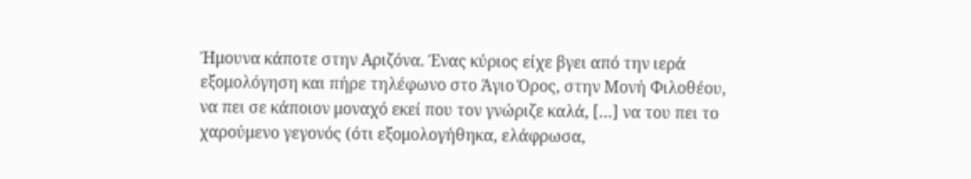Ήμουνα κάποτε στην Αριζόνα. Ένας κύριος είχε βγει από την ιερά εξομολόγηση και πήρε τηλέφωνο στο Άγιο Όρος, στην Μονή Φιλοθέου, να πει σε κάποιον μοναχό εκεί που τον γνώριζε καλά, […] να του πει το χαρούμενο γεγονός (ότι εξομολογήθηκα, ελάφρωσα,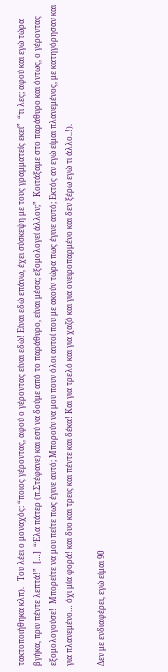τακτοποιήθηκα κλπ).   Του λέει ο μοναχός: “ποιος γέροντας, αφού ο γέροντας είναι εδώ! Είναι εδώ επάνω, έχει σύσκεψη με τους γραμματείς εκεί”  “τι λες; αφού και εγώ τώρα βγήκα, πριν πέντε λεπτά!”  […]  “Έλα πάτερ (π.Στέφανε) και εσύ να δούμε από το παράθυρο, είναι μέσα; εξομολογεί άλλον;”  Κοιτάξαμε στο παράθυρο και όντως, ο γέροντας εξομολογούσε!  Μπορείτε να μου πείτε πως έγινε αυτό; Μπορούν να μου πουν όλοι αυτοί που με ακούν τώρα πως έγινε αυτό; Εκτός αν εγώ είμαι πλανεμένος, με κατηγόρησαν και για πλανεμένο… όχι μία φορά! και δυο και τρεις και πέντε και δέκα! Και για τρελό και για χαζό και για ονειροπαρμένο και δεν ξέρω εγώ τι άλλο..!).

Δεν με ενδιαφέρει, εγώ είμαι 90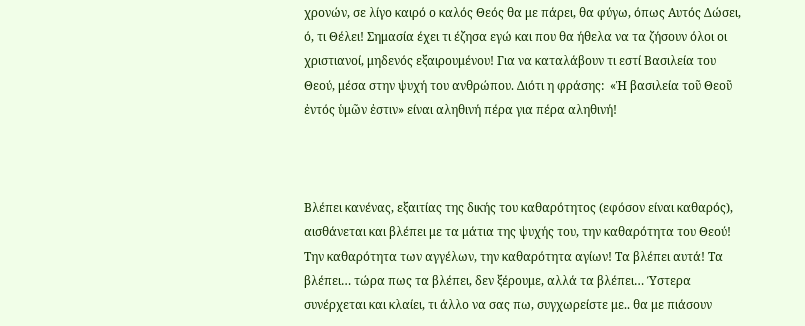χρονών, σε λίγο καιρό ο καλός Θεός θα με πάρει, θα φύγω, όπως Αυτός Δώσει, ό, τι Θέλει! Σημασία έχει τι έζησα εγώ και που θα ήθελα να τα ζήσουν όλοι οι χριστιανοί, μηδενός εξαιρουμένου! Για να καταλάβουν τι εστί Βασιλεία του Θεού, μέσα στην ψυχή του ανθρώπου. Διότι η φράσης:  «Ἡ βασιλεία τοῦ Θεοῦ ἐντός ὑμῶν ἐστιν» είναι αληθινή πέρα για πέρα αληθινή!



Βλέπει κανένας, εξαιτίας της δικής του καθαρότητος (εφόσον είναι καθαρός), αισθάνεται και βλέπει με τα μάτια της ψυχής του, την καθαρότητα του Θεού! Την καθαρότητα των αγγέλων, την καθαρότητα αγίων! Τα βλέπει αυτά! Τα βλέπει… τώρα πως τα βλέπει, δεν ξέρουμε, αλλά τα βλέπει… Ύστερα συνέρχεται και κλαίει, τι άλλο να σας πω, συγχωρείστε με.. θα με πιάσουν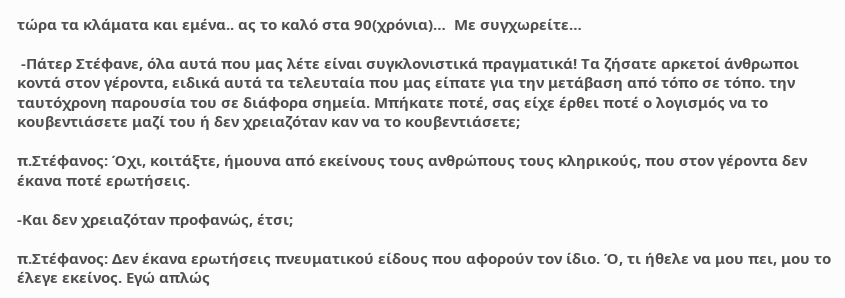τώρα τα κλάματα και εμένα.. ας το καλό στα 90(χρόνια)…  Με συγχωρείτε…

 -Πάτερ Στέφανε, όλα αυτά που μας λέτε είναι συγκλονιστικά πραγματικά! Τα ζήσατε αρκετοί άνθρωποι κοντά στον γέροντα, ειδικά αυτά τα τελευταία που μας είπατε για την μετάβαση από τόπο σε τόπο. την ταυτόχρονη παρουσία του σε διάφορα σημεία. Μπήκατε ποτέ, σας είχε έρθει ποτέ ο λογισμός να το κουβεντιάσετε μαζί του ή δεν χρειαζόταν καν να το κουβεντιάσετε;

π.Στέφανος: Όχι, κοιτάξτε, ήμουνα από εκείνους τους ανθρώπους τους κληρικούς, που στον γέροντα δεν έκανα ποτέ ερωτήσεις.

-Και δεν χρειαζόταν προφανώς, έτσι;

π.Στέφανος: Δεν έκανα ερωτήσεις πνευματικού είδους που αφορούν τον ίδιο. Ό, τι ήθελε να μου πει, μου το έλεγε εκείνος. Εγώ απλώς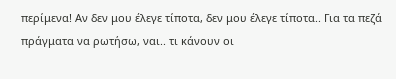περίμενα! Αν δεν μου έλεγε τίποτα, δεν μου έλεγε τίποτα.. Για τα πεζά πράγματα να ρωτήσω, ναι.. τι κάνουν οι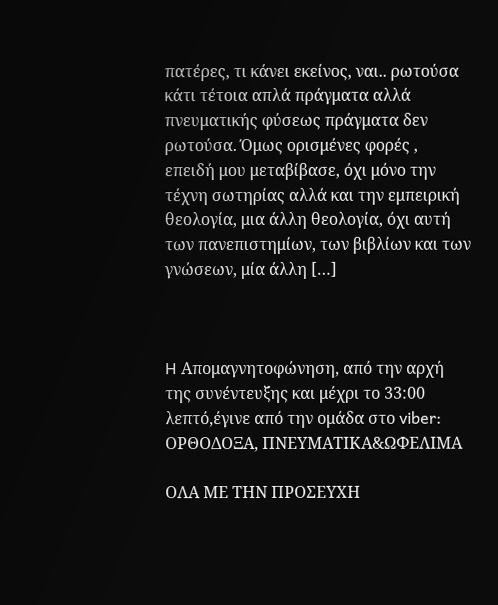πατέρες, τι κάνει εκείνος, ναι.. ρωτούσα κάτι τέτοια απλά πράγματα αλλά πνευματικής φύσεως πράγματα δεν ρωτούσα. Όμως ορισμένες φορές , επειδή μου μεταβίβασε, όχι μόνο την τέχνη σωτηρίας αλλά και την εμπειρική θεολογία, μια άλλη θεολογία, όχι αυτή των πανεπιστημίων, των βιβλίων και των γνώσεων, μία άλλη […]



H Απομαγνητοφώνηση, από την αρχή της συνέντευξης και μέχρι το 33:00 λεπτό,έγινε από την ομάδα στο viber: ΟΡΘΟΔΟΞΑ, ΠΝΕΥΜΑΤΙΚΑ&ΩΦΕΛΙΜΑ

ΟΛΑ ΜΕ ΤΗΝ ΠΡΟΣΕΥΧΗ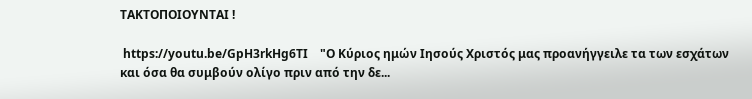ΤΑΚΤΟΠΟΙΟΥΝΤΑΙ !

 https://youtu.be/GpH3rkHg6TI    "Ο Κύριος ημών Ιησούς Χριστός μας προανήγγειλε τα των εσχάτων και όσα θα συμβούν ολίγο πριν από την δε...